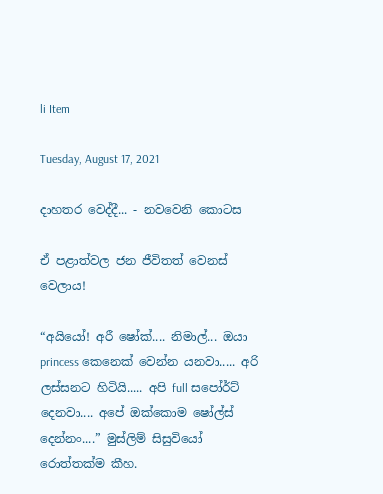li Item

Tuesday, August 17, 2021

දාහතර වෙද්දී... - නවවෙනි කොටස

ඒ පළාත්වල ජන ජීවිතත් වෙනස් වෙලාය!

“අයියෝ! අරී ෂෝක්.... නිමාල්... ඔයා princess කෙනෙක් වෙන්න යනවා..... අරි ලස්සනට හිටියි..... අපි full සපෝර්ට් දෙනවා.... අපේ ඔක්කොම ෂෝල්ස් දෙන්නං....” මුස්ලිම් සිසුවියෝ රොත්තක්ම කීහ.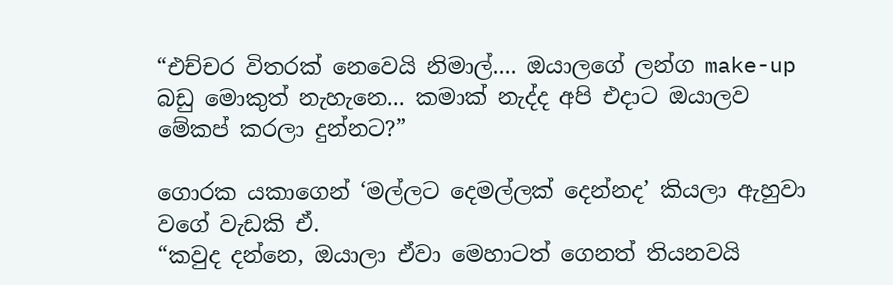“එච්චර විතරක් නෙවෙයි නිමාල්.... ඔයාලගේ ලන්ග make-up බඩු මොකුත් නැහැනෙ... කමාක් නැද්ද අපි එදාට ඔයාලව මේකප් කරලා දුන්නට?”

ගොරක යකාගෙන් ‘මල්ලට දෙමල්ලක් දෙන්නද’ කියලා ඇහුවා වගේ වැඩකි ඒ.
“කවුද දන්නෙ, ඔයාලා ඒවා මෙහාටත් ගෙනත් තියනවයි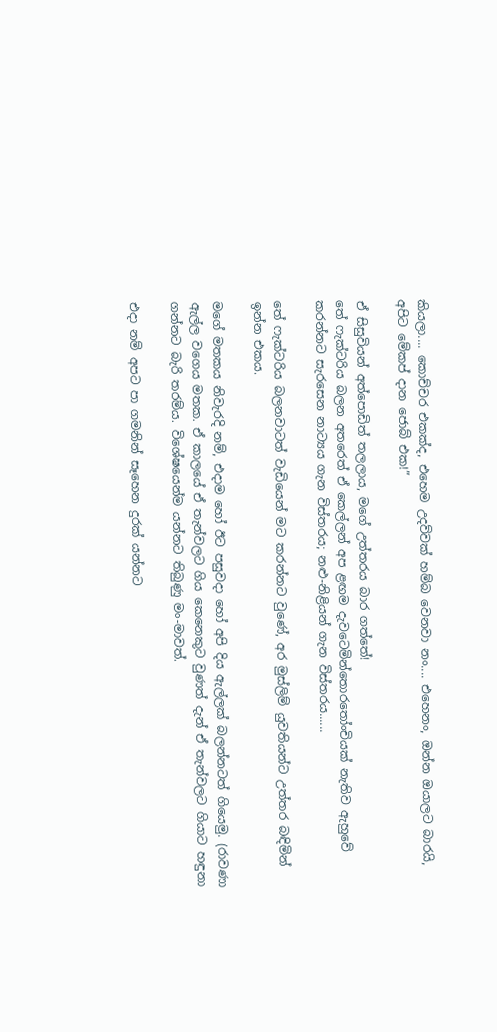කියලා.... කොච්චර එකක්ද, එහෙම උදව්වක් හම්බ වෙනවා නං.... එහෙනං, ඔන්න ඔයාලට බාරයි, අපිට මේකප් දාන ජොබ් එක!”

ඒ සිසුවියන් අත්පොඩිත් තලලාය, මගේ උත්තරය බාර ගත්තේ!
තේ ෆැක්ටරිය බලන අතරෙත් ඒ කෙල්ලන් අප ළඟම දැවටෙමින්තොරතෝංචියක් නැතිව ඇහුවේ කරන්නට සැරසෙන නාට්‍යය ගැන විස්තරය; නළු-නිළියන් ගැන විස්තරය......

තේ ෆැක්ටරිය බලනවාටත් වැඩියෙන් මට කරන්නට වුණේ, අර මුස්ලිම් යුවතියන්ට උත්තර බඳිමින් ඉන්න එකය.

මගේ මතකය නිවැරදි නම්, එදාම හෝ ඊට පසුවදා හෝ අපි දිය ඇල්ලක් බලන්නටත් ගියෙමු. (රාවණා ඇල්ල වගෙය මතක. ඒ කාලයේ ඒ තැන්වලට ගිය කෙනෙකුට වුණත් දැන් ඒ තැන්වලට ගියාට හඳුනා ගන්නට බැරි තරම්ය. විශේෂයෙන්ම යන්නට තිබුණු මං-මාවත්.

එදා නම් අපට පා ගමනින් සෑහෙන දුරක් යන්නට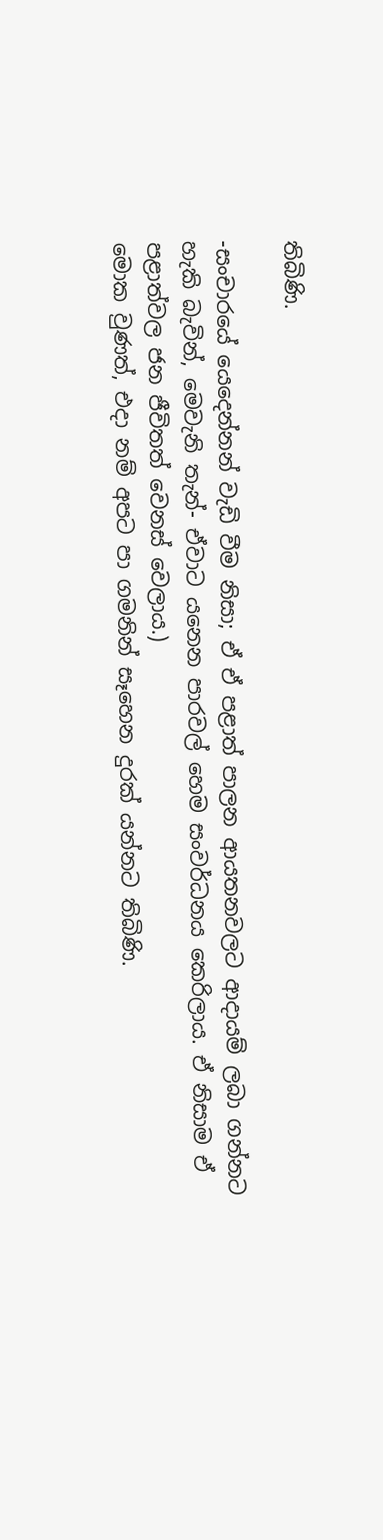තිබිණි.

-සංචාරයේ යෙදෙන්නන් වැඩි වීම නිසා; ඒ ඒ පළාත් පාලන ආයතනවලට ආදායම් ලබා ගන්නට හැකි බැවින්, මෙවැනි තැන්- ඒවාට යනෙන පාරවල් හෙම සංවර්ධනය කෙරිලාය. ඒ නිසාම ඒ පළාත්වල ජන ජීවිතත් වෙනස් වෙලාය.)
මොක වුණත්, එදා නම් අපට පා ගමනින් සෑහෙන දුරක් යන්නට තිබිණි.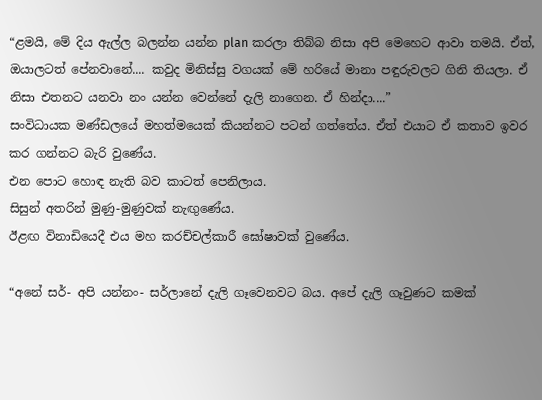“ළමයි, මේ දිය ඇල්ල බලන්න යන්න plan කරලා තිබ්බ නිසා අපි මෙහෙට ආවා තමයි. ඒත්, ඔයාලටත් පේනවානේ.... කවුද මිනිස්සු වගයක් මේ හරියේ මානා පඳුරුවලට ගිනි තියලා. ඒ නිසා එතනට යනවා නං යන්න වෙන්නේ දැලි නාගෙන. ඒ හින්දා....”
සංවිධායක මණ්ඩලයේ මහත්මයෙක් කියන්නට පටන් ගත්තේය. ඒත් එයාට ඒ කතාව ඉවර කර ගන්නට බැරි වුණේය.
එන පොට හොඳ නැති බව කාටත් පෙනිලාය.
සිසුන් අතරින් මුණු-මුණුවක් නැඟුණේය.
ඊළඟ විනාඩියෙදී එය මහ කරච්චල්කාරී ඝෝෂාවක් වුණේය.

“අනේ සර්- අපි යන්නං- සර්ලානේ දැලි ගෑවෙනවට බය. අපේ දැලි ගෑවුණට කමක්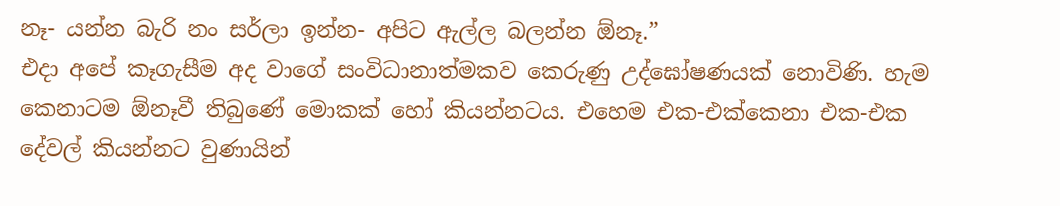නෑ- යන්න බැරි නං සර්ලා ඉන්න- අපිට ඇල්ල බලන්න ඕනෑ.”
එදා අපේ කෑගැසීම අද වාගේ සංවිධානාත්මකව කෙරුණු උද්ඝෝෂණයක් නොවිණි. හැම කෙනාටම ඕනෑවී තිබුණේ මොකක් හෝ කියන්නටය. එහෙම එක-එක්කෙනා එක-එක දේවල් කියන්නට වුණායින්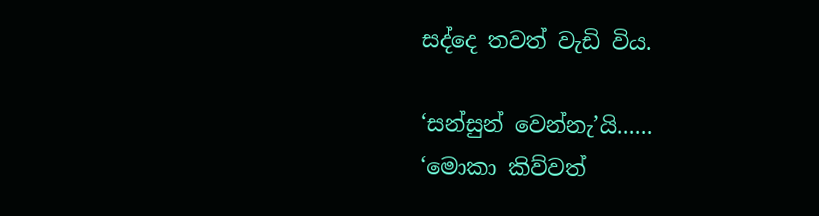සද්දෙ තවත් වැඩි විය.

‘සන්සුන් වෙන්නැ’යි......
‘මොකා කිව්වත්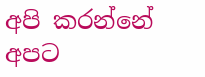අපි කරන්නේ අපට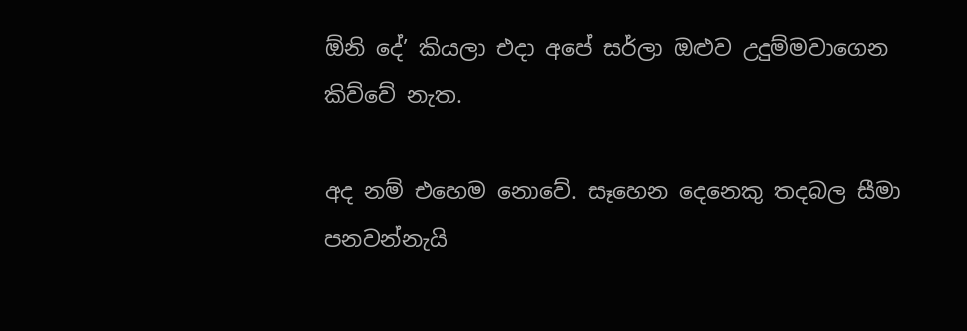ඕනි දේ’ කියලා එදා අපේ සර්ලා ඔළුව උදුම්මවාගෙන කිව්වේ නැත.

අද නම් එහෙම නොවේ. සෑහෙන දෙනෙකු තදබල සීමා පනවන්නැයි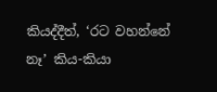කියද්දීත්, ‘රට වහන්නේ නෑ’ කිය-කියා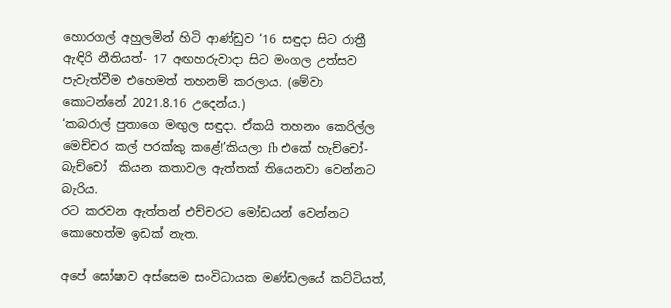හොරගල් අහුලමින් හිටි ආණ්ඩුව ‘16 සඳුදා සිට රාත්‍රී ඇඳිරි නීතියත්- 17 අඟහරුවාදා සිට මංගල උත්සව පැවැත්වීම එහෙමත් තහනම් කරලාය. (මේවා කොටන්නේ 2021.8.16 උදෙන්ය.)
‘කබරාල් පුතාගෙ මඟුල සඳුදා. ඒකයි තහනං කෙරිල්ල මෙච්චර කල් පරක්කු කළේ!’කියලා fb එකේ හැච්චෝ-බැච්චෝ  කියන කතාවල ඇත්තක් තියෙනවා වෙන්නට බැරිය.
රට කරවන ඇත්තන් එච්චරට මෝඩයන් වෙන්නට කොහෙත්ම ඉඩක් නැත.

අපේ ඝෝෂාව අස්සෙම සංවිධායක මණ්ඩලයේ කට්ටියත්,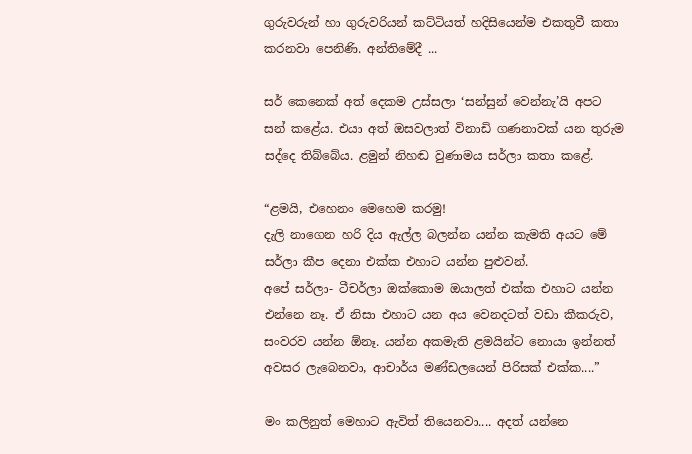ගුරුවරුන් හා ගුරුවරියන් කට්ටියත් හදිසියෙන්ම එකතුවී කතා කරනවා පෙනිණි. අන්තිමේදී ...

සර් කෙනෙක් අත් දෙකම උස්සලා ‘සන්සුන් වෙන්නැ’යි අපට සන් කළේය. එයා අත් ඔසවලාත් විනාඩි ගණනාවක් යන තුරුම සද්දෙ තිබ්බේය. ළමුන් නිහඬ වුණාමය සර්ලා කතා කළේ.

“ළමයි, එහෙනං මෙහෙම කරමු!
දැලි නාගෙන හරි දිය ඇල්ල බලන්න යන්න කැමති අයට මේ සර්ලා කීප දෙනා එක්ක එහාට යන්න පුළුවන්.
අපේ සර්ලා- ටීචර්ලා ඔක්කොම ඔයාලත් එක්ක එහාට යන්න එන්නෙ නෑ. ඒ නිසා එහාට යන අය වෙනදටත් වඩා කීකරුව, සංවරව යන්න ඕනෑ. යන්න අකමැති ළමයින්ට නොයා ඉන්නත් අවසර ලැබෙනවා, ආචාර්ය මණ්ඩලයෙන් පිරිසක් එක්ක....”

මං කලිනුත් මෙහාට ඇවිත් තියෙනවා.... අදත් යන්නෙ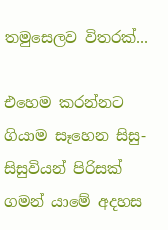තමුසෙලව විතරක්...

එහෙම කරන්නට ගියාම සෑහෙන සිසු-සිසුවියන් පිරිසක් ගමන් යාමේ අදහස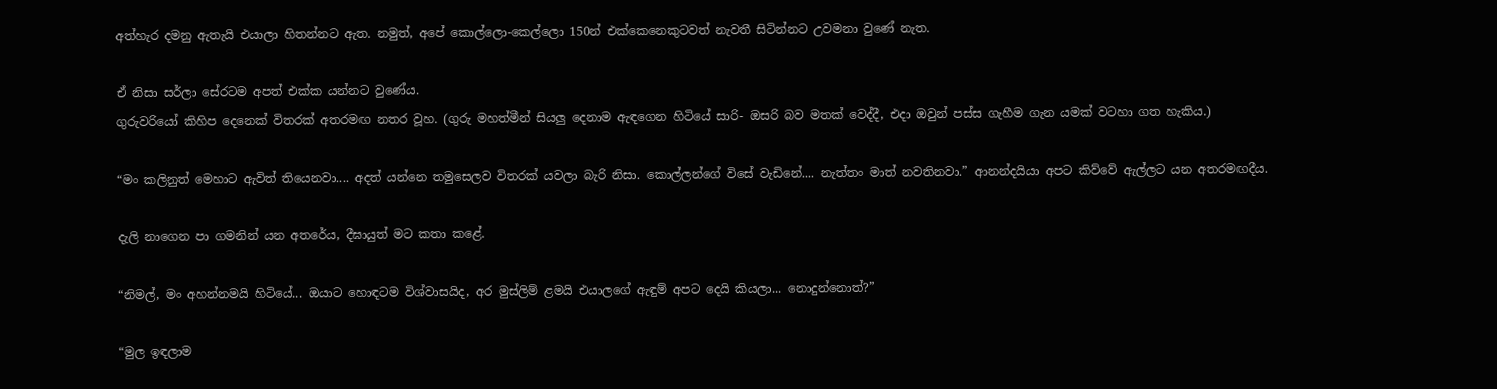අත්හැර දමනු ඇතැයි එයාලා හිතන්නට ඇත. නමුත්, අපේ කොල්ලො-කෙල්ලො 150න් එක්කෙනෙකුටවත් නැවතී සිටින්නට උවමනා වුණේ නැත.

ඒ නිසා සර්ලා සේරටම අපත් එක්ක යන්නට වුණේය.
ගුරුවරියෝ කිහිප දෙනෙක් විතරක් අතරමඟ නතර වූහ. (ගුරු මහත්මීන් සියලු දෙනාම ඇඳගෙන හිටියේ සාරි- ඔසරි බව මතක් වෙද්දී, එදා ඔවුන් පස්ස ගැහීම ගැන යමක් වටහා ගත හැකිය.)

“මං කලිනුත් මෙහාට ඇවිත් තියෙනවා.... අදත් යන්නෙ තමුසෙලව විතරක් යවලා බැරි නිසා. කොල්ලන්ගේ විසේ වැඩිනේ.... නැත්තං මාත් නවතිනවා.” ආනන්දයියා අපට කිව්වේ ඇල්ලට යන අතරමඟදීය.

දැලි නාගෙන පා ගමනින් යන අතරේය, දීඝායුත් මට කතා කළේ.

“නිමල්, මං අහන්නමයි හිටියේ... ඔයාට හොඳටම විශ්වාසයිද, අර මුස්ලිම් ළමයි එයාලගේ ඇඳුම් අපට දෙයි කියලා... නොදුන්නොත්?”

“මුල ඉඳලාම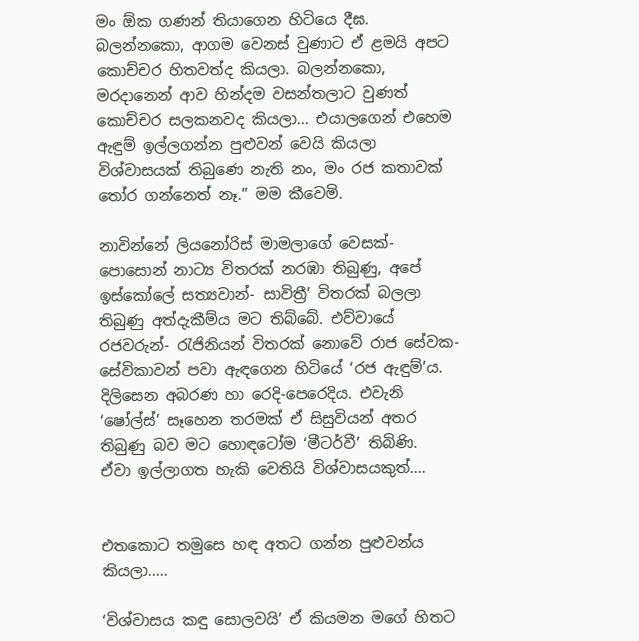මං ඕක ගණන් තියාගෙන හිටියෙ දීඝ. බලන්නකො, ආගම වෙනස් වුණාට ඒ ළමයි අපට කොච්චර හිතවත්ද කියලා. බලන්නකො, මරදානෙන් ආව හින්දම වසන්තලාට වුණත් කොච්චර සලකනවද කියලා... එයාලගෙන් එහෙම ඇඳුම් ඉල්ලගන්න පුළුවන් වෙයි කියලා විශ්වාසයක් තිබුණෙ නැති නං, මං රජ කතාවක් තෝර ගන්නෙත් නෑ.” මම කීවෙමි.

නාවින්නේ ලියනෝරිස් මාමලාගේ වෙසක්- පොසොන් නාට්‍ය විතරක් නරඹා තිබුණු, අපේ ඉස්කෝලේ සත්‍යවාන්- සාවිත්‍රී’ විතරක් බලලා තිබුණු අත්දැකීම්ය මට තිබ්බේ. එව්වායේ රජවරුන්- රැජිනියන් විතරක් නොවේ රාජ සේවක-සේවිකාවන් පවා ඇඳගෙන හිටියේ ‘රජ ඇඳුම්’ය. දිලිසෙන අබරණ හා රෙදි-පෙරෙදිය. එවැනි ‘ෂෝල්ස්’ සෑහෙන තරමක් ඒ සිසුවියන් අතර තිබුණු බව මට හොඳටෝම ‘මීටර්වී’ තිබිණි.
ඒවා ඉල්ලාගත හැකි වෙතියි විශ්වාසයකුත්....


එතකොට තමුසෙ හඳ අතට ගන්න පුළුවන්ය කියලා.....

‘විශ්වාසය කඳු සොලවයි’ ඒ කියමන මගේ හිතට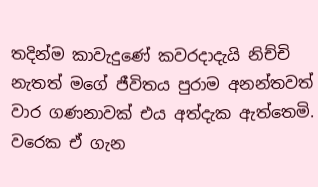තදින්ම කාවැදුණේ කවරදාදැයි නිච්චි නැතත් මගේ ජීවිතය පුරාම අනන්තවත් වාර ගණනාවක් එය අත්දැක ඇත්තෙමි. වරෙක ඒ ගැන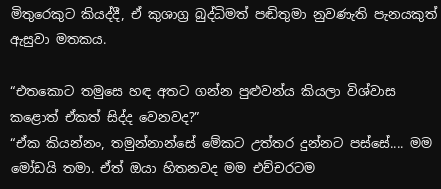මිතුරෙකුට කියද්දී, ඒ කුශාග්‍ර බුද්ධිමත් පඬිතුමා නුවණැති පැනයකුත් ඇසුවා මතකය.

“එතකොට තමුසෙ හඳ අතට ගන්න පුළුවන්ය කියලා විශ්වාස කළොත් ඒකත් සිද්ද වෙනවද?”
“ඒක කියන්නං, තමුන්නාන්සේ මේකට උත්තර දුන්නට පස්සේ.... මම මෝඩයි තමා. ඒත් ඔයා හිතනවද මම එච්චරටම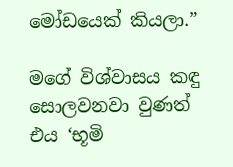මෝඩයෙක් කියලා.”

මගේ විශ්වාසය කඳු සොලවනවා වුණත් එය ‘භූමි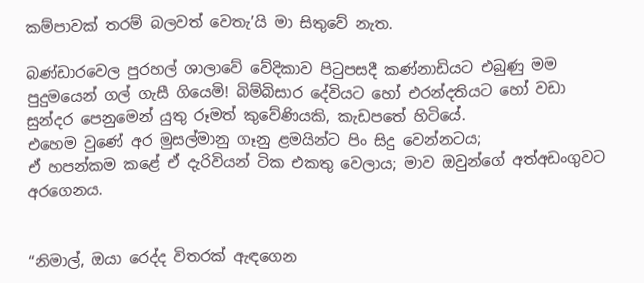කම්පාවක් තරම් බලවත් වෙතැ’යි මා සිතුවේ නැත.

බණ්ඩාරවෙල පුරහල් ශාලාවේ වේදිකාව පිටුපසදී කණ්නාඩියට එබුණු මම පුදුමයෙන් ගල් ගැසී ගියෙමි! බිම්බිසාර දේවියට හෝ එරන්දතියට හෝ වඩා සුන්දර පෙනුමෙන් යුතු රූමත් කුවේණියකි, කැඩපතේ හිටියේ.
එහෙම වුණේ අර මුසල්මානු ගෑනු ළමයින්ට පිං සිදු වෙන්නටය;
ඒ හපන්කම කළේ ඒ දැරිවියන් ටික එකතු වෙලාය; මාව ඔවුන්ගේ අත්අඩංගුවට අරගෙනය.


“නිමාල්, ඔයා රෙද්ද විතරක් ඇඳගෙන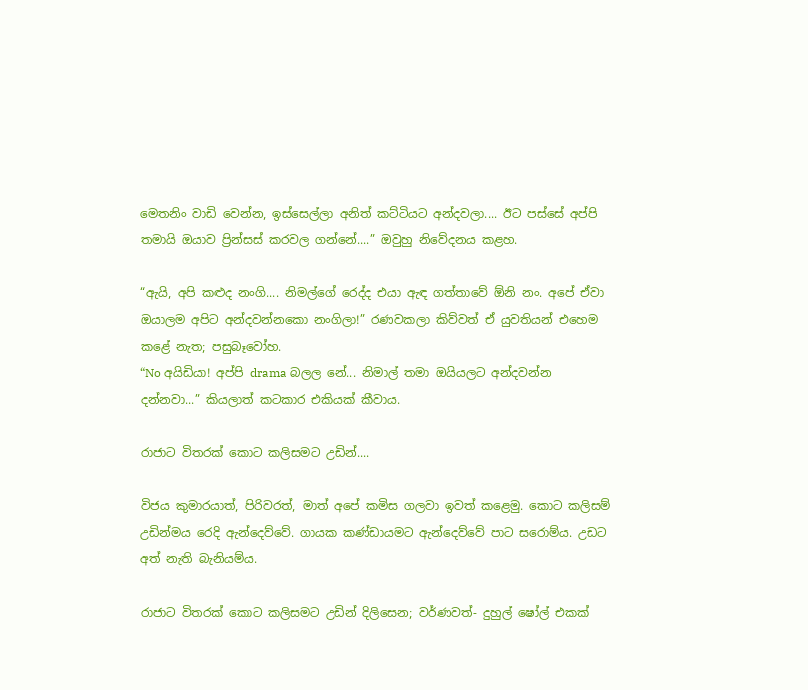මෙතනිං වාඩි වෙන්න, ඉස්සෙල්ලා අනිත් කට්ටියට අන්දවලා.... ඊට පස්සේ අප්පි තමායි ඔයාව ප්‍රින්සස් කරවල ගන්නේ....” ඔවුහු නිවේදනය කළහ.

“ඇයි, අපි කළුද නංගි.... නිමල්ගේ රෙද්ද එයා ඇඳ ගත්තාවේ ඕනි නං. අපේ ඒවා ඔයාලම අපිට අන්දවන්නකො නංගිලා!” රණවකලා කිව්වත් ඒ යුවතියන් එහෙම කළේ නැත; පසුබෑවෝහ.
“No අයිඩියා! අප්පි drama බලල නේ... නිමාල් තමා ඔයියලට අන්දවන්න දන්නවා...” කියලාත් කටකාර එකියක් කීවාය.

රාජාට විතරක් කොට කලිසමට උඩින්....

විජය කුමාරයාත්, පිරිවරත්, මාත් අපේ කමිස ගලවා ඉවත් කළෙමු. කොට කලිසම් උඩින්මය රෙදි ඇන්දෙව්වේ. ගායක කණ්ඩායමට ඇන්දෙව්වේ පාට සරොම්ය. උඩට අත් නැති බැනියම්ය.

රාජාට විතරක් කොට කලිසමට උඩින් දිලිසෙන; වර්ණවත්- දුහුල් ෂෝල් එකක්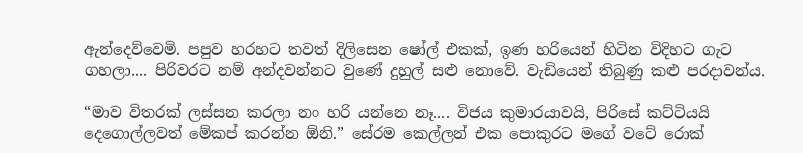ඇන්දෙව්වෙමි. පපුව හරහට තවත් දිලිසෙන ෂෝල් එකක්, ඉණ හරියෙන් හිටින විදිහට ගැට ගහලා.... පිරිවරට නම් අන්දවන්නට වුණේ දුහුල් සළු නොවේ. වැඩියෙන් තිබුණු කළු පරදාවන්ය.

“මාව විතරක් ලස්සන කරලා නං හරි යන්නෙ නෑ.... විජය කුමාරයාවයි, පිරිසේ කට්ටියයි දෙගොල්ලවත් මේකප් කරන්න ඕනි.” සේරම කෙල්ලන් එක පොකුරට මගේ වටේ රොක්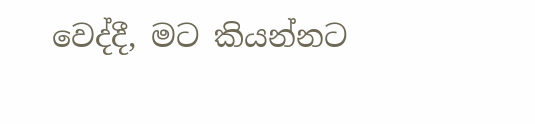වෙද්දී, මට කියන්නට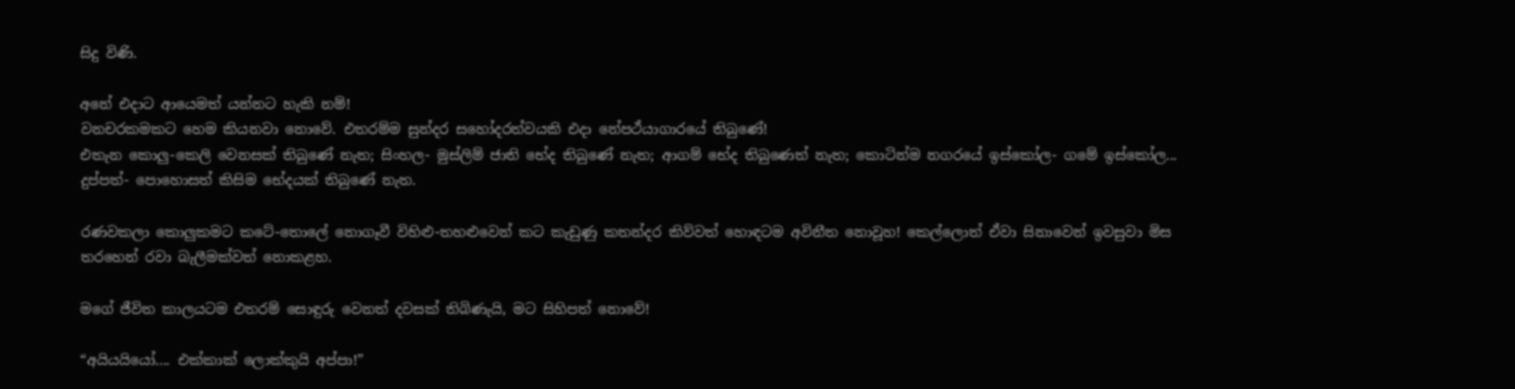සිදු විණි.

අනේ එදාට ආයෙමත් යන්නට හැකි නම්!
වනචරකමකට හෙම කියනවා නොවේ. එතරම්ම සුන්දර සහෝදරත්වයකි එදා නේපථ්යාගාරයේ තිබුණේ!
එතැන කොලු-කෙලි වෙනසක් තිබුණේ නැත; සිංහල- මුස්ලිම් ජාති භේද තිබුණේ නැත; ආගම් භේද තිබුණෙත් නැත; කොටින්ම නගරයේ ඉස්කෝල- ගමේ ඉස්කෝල... දුප්පත්- පොහොසත් කිසිම භේදයක් තිබුණේ නැත.

රණවකලා කොලුකමට කටේ-තොලේ නොගෑවී විහිළු-තහළුවෙන් කට කැඩුණු කතන්දර කිව්වත් හොඳටම අවිනීත නොවූහ! කෙල්ලොත් ඒවා සිනාවෙන් ඉවසුවා මිස තරහෙන් රවා බැලීමක්වත් නොකළහ.

මගේ ජීවිත කාලයටම එතරම් සොඳුරු වෙනත් දවසක් තිබිණැයි, මට සිහිපත් නොවේ!

“අයියයියෝ.... එක්කාක් ලොක්කුයි අප්පා!”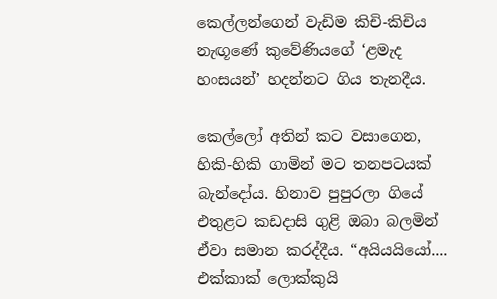කෙල්ලන්ගෙන් වැඩිම කිචි-කිචිය නැඟූණේ කුවේණියගේ ‘ළමැද හංසයන්’ හදන්නට ගිය තැනදීය.

කෙල්ලෝ අතින් කට වසාගෙන, හිකි-හිකි ගාමින් මට තනපටයක් බැන්දෝය. හිනාව පුපුරලා ගියේ එතුළට කඩදාසි ගුළි ඔබා බලමින් ඒවා සමාන කරද්දීය. “අයියයියෝ.... එක්කාක් ලොක්කුයි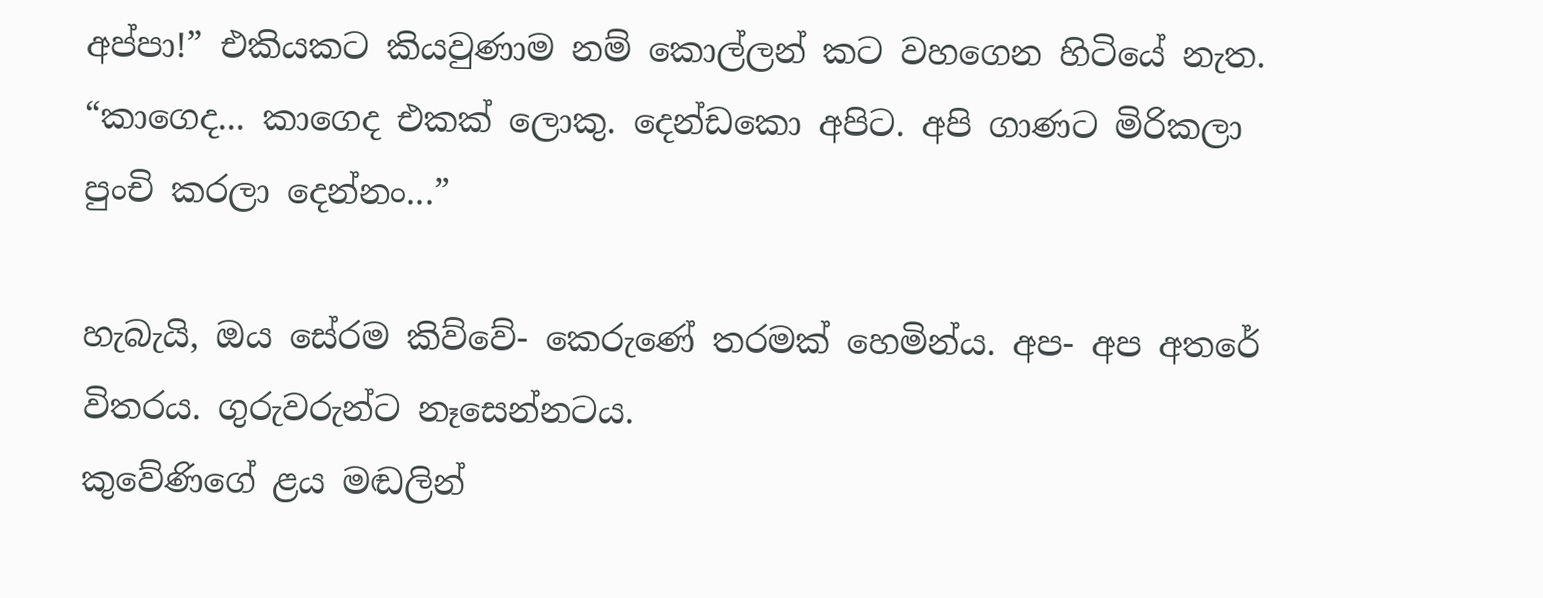අප්පා!” එකියකට කියවුණාම නම් කොල්ලන් කට වහගෙන හිටියේ නැත.
“කාගෙද... කාගෙද එකක් ලොකු. දෙන්ඩකො අපිට. අපි ගාණට මිරිකලා පුංචි කරලා දෙන්නං...”

හැබැයි, ඔය සේරම කිව්වේ- කෙරුණේ තරමක් හෙමින්ය. අප- අප අතරේ විතරය. ගුරුවරුන්ට නෑසෙන්නටය.
කුවේණිගේ ළය මඬලින්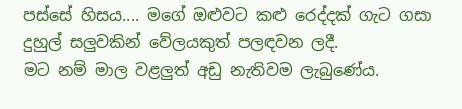පස්සේ හිසය.... මගේ ඔළුවට කළු රෙද්දක් ගැට ගසා දුහුල් සලුවකින් වේලයකුත් පලඳවන ලදී.
මට නම් මාල වළලුත් අඩු නැතිවම ලැබුණේය.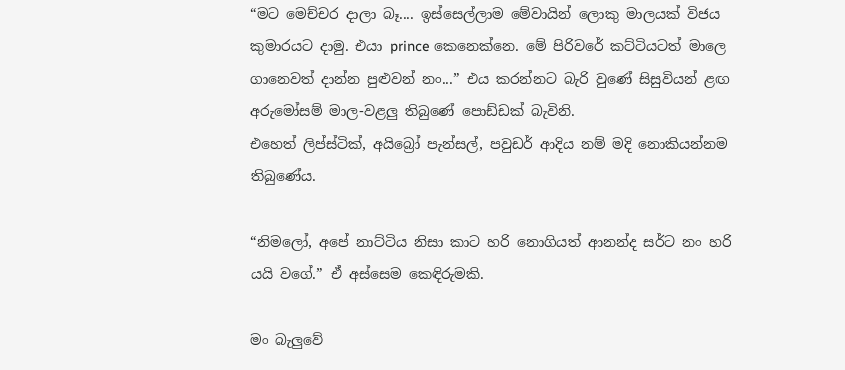“මට මෙච්චර දාලා බෑ.... ඉස්සෙල්ලාම මේවායින් ලොකු මාලයක් විජය කුමාරයට දාමු. එයා prince කෙනෙක්නෙ. මේ පිරිවරේ කට්ටියටත් මාලෙ ගානෙවත් දාන්න පුළුවන් නං...” එය කරන්නට බැරි වුණේ සිසුවියන් ළඟ අරුමෝසම් මාල-වළලු තිබුණේ පොඩ්ඩක් බැවිනි.
එහෙත් ලිප්ස්ටික්, අයිබ්‍රෝ පැන්සල්, පවුඩර් ආදිය නම් මදි නොකියන්නම තිබුණේය.

“නිමලෝ, අපේ නාට්ටිය නිසා කාට හරි නොගියත් ආනන්ද සර්ට නං හරි යයි වගේ.” ඒ අස්සෙම කෙඳිරුමකි.

මං බැලුවේ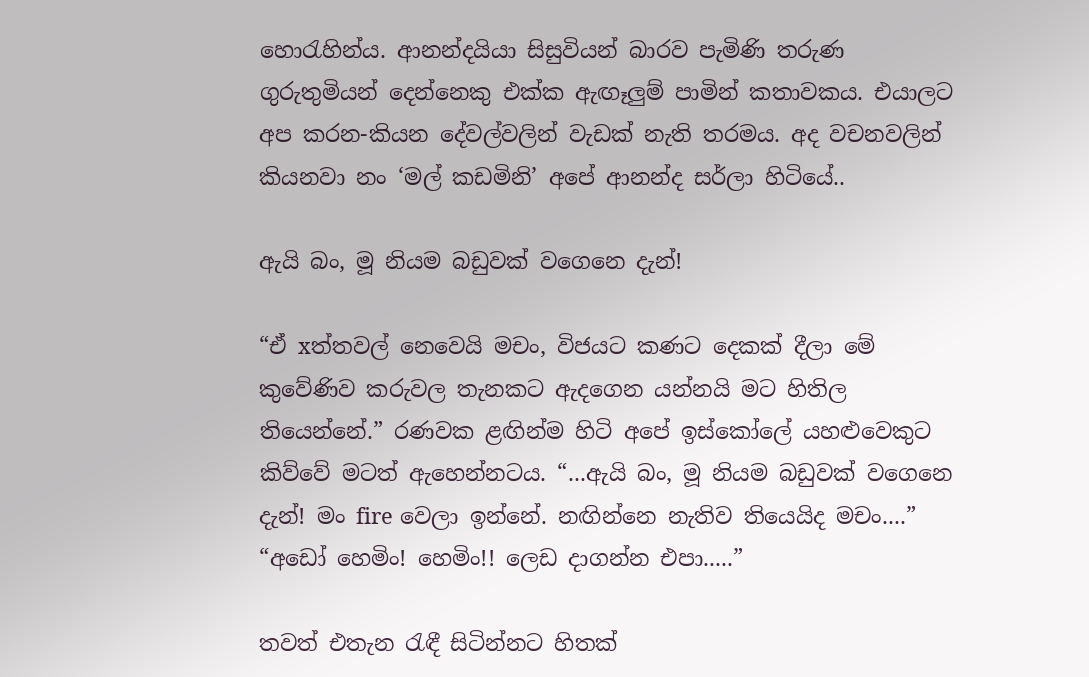හොරැහින්ය. ආනන්දයියා සිසුවියන් බාරව පැමිණි තරුණ ගුරුතුමියන් දෙන්නෙකු එක්ක ඇඟෑලුම් පාමින් කතාවකය. එයාලට අප කරන-කියන දේවල්වලින් වැඩක් නැති තරමය. අද වචනවලින් කියනවා නං ‘මල් කඩමිනි’ අපේ ආනන්ද සර්ලා හිටියේ..

ඇයි බං, මූ නියම බඩුවක් වගෙනෙ දැන්!

“ඒ xත්තවල් නෙවෙයි මචං, විජයට කණට දෙකක් දීලා මේ කුවේණිව කරුවල තැනකට ඇදගෙන යන්නයි මට හිතිල තියෙන්නේ.” රණවක ළඟින්ම හිටි අපේ ඉස්කෝලේ යහළුවෙකුට කිව්වේ මටත් ඇහෙන්නටය. “...ඇයි බං, මූ නියම බඩුවක් වගෙනෙ දැන්! මං fire වෙලා ඉන්නේ. නඟින්නෙ නැතිව තියෙයිද මචං....”
“අඩෝ හෙමිං! හෙමිං!! ලෙඩ දාගන්න එපා.....”

තවත් එතැන රැඳී සිටින්නට හිතක්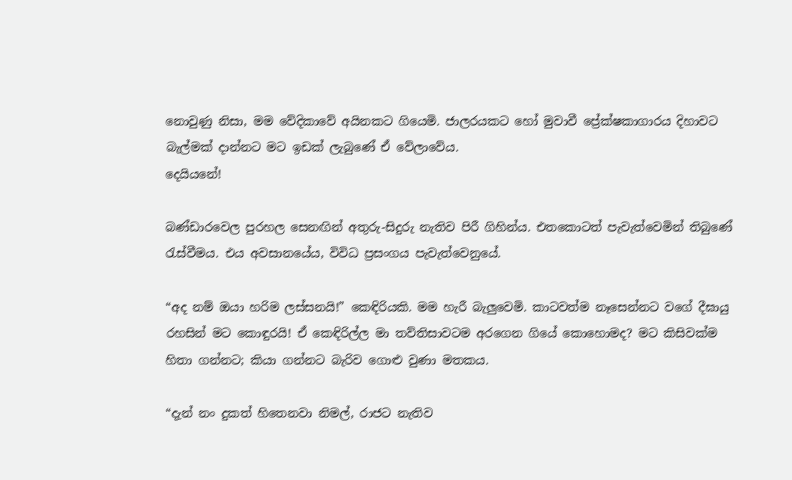නොවුණු නිසා, මම වේදිකාවේ අයිනකට ගියෙමි. ජාලරයකට හෝ මුවාවී ප්‍රේක්ෂකාගාරය දිහාවට බැල්මක් දාන්නට මට ඉඩක් ලැබුණේ ඒ වේලාවේය.
දෙයියනේ!

බණ්ඩාරවෙල පුරහල සෙනඟින් අතුරු-සිදුරු නැතිව පිරී ගිහින්ය. එතකොටත් පැවැත්වෙමින් තිබුණේ රැස්වීමය. එය අවසානයේය, විවිධ ප්‍රසංගය පැවැත්වෙනුයේ.

“අද නම් ඔයා හරිම ලස්සනයි!” කෙඳිරියකි. මම හැරී බැලුවෙමි. කාටවත්ම නෑසෙන්නට වගේ දීඝායු රහසින් මට කොඳුරයි! ඒ කෙඳිරිල්ල මා තව්තිසාවටම අරගෙන ගියේ කොහොමද? මට කිසිවක්ම හිතා ගන්නට; කියා ගන්නට බැරිව ගොළු වුණා මතකය.

“දැන් නං දුකත් හිතෙනවා නිමල්, රාජට නැතිව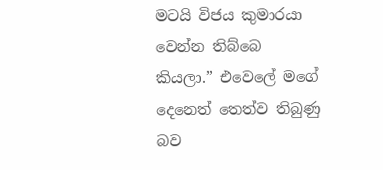මටයි විජය කුමාරයා වෙන්න තිබ්බෙ කියලා.” එවෙලේ මගේ දෙනෙත් තෙත්ව තිබුණු බව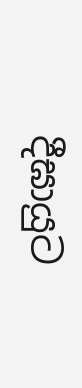දීඝායුට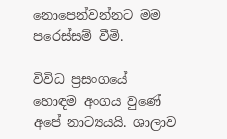නොපෙන්වන්නට මම පරෙස්සම් වීමි.

විවිධ ප්‍රසංගයේ හොඳම අංගය වුණේ අපේ නාට්‍යයයි. ශාලාව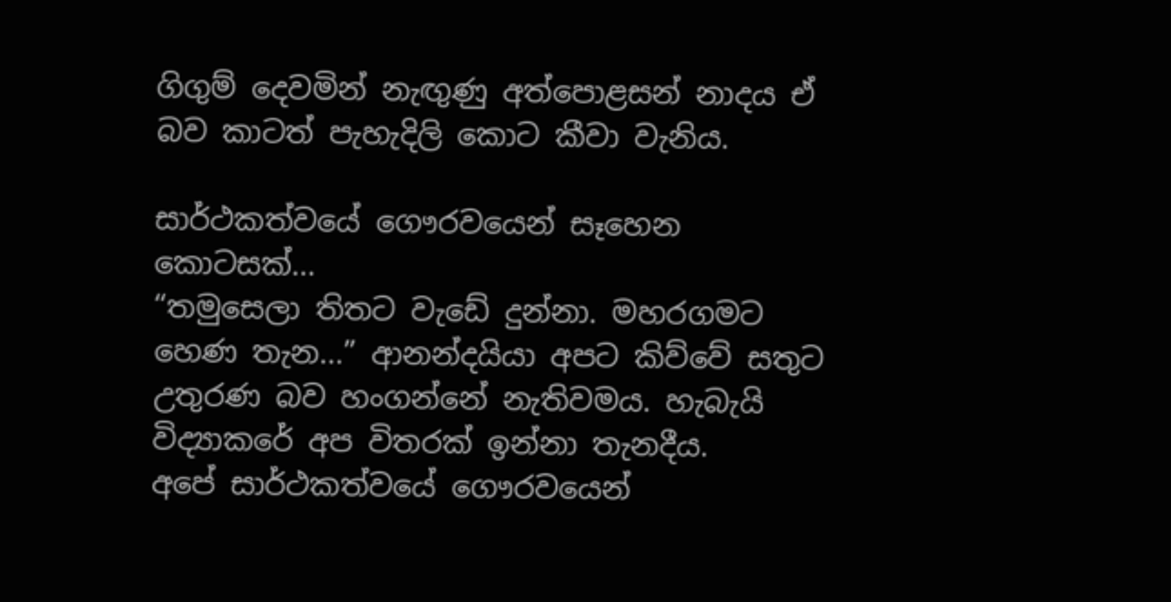ගිගුම් දෙවමින් නැඟුණු අත්පොළසන් නාදය ඒ බව කාටත් පැහැදිලි කොට කීවා වැනිය.

සාර්ථකත්වයේ ගෞරවයෙන් සෑහෙන කොටසක්...
“තමුසෙලා තිතට වැඩේ දුන්නා. මහරගමට හෙණ තැන...” ආනන්දයියා අපට කිව්වේ සතුට උතුරණ බව හංගන්නේ නැතිවමය. හැබැයි විද්‍යාකරේ අප විතරක් ඉන්නා තැනදීය.
අපේ සාර්ථකත්වයේ ගෞරවයෙන්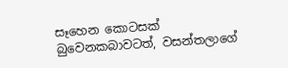සෑහෙන කොටසක් බුවෙනකබාවටත්, වසන්තලාගේ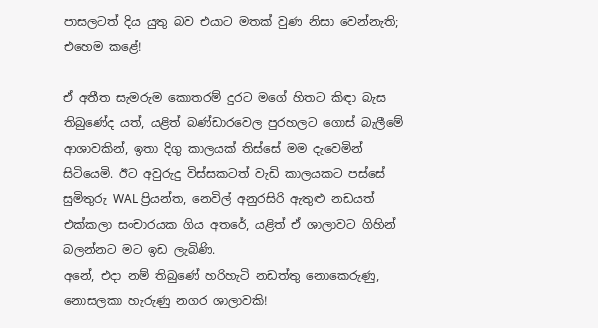පාසලටත් දිය යුතු බව එයාට මතක් වුණ නිසා වෙන්නැති; එහෙම කළේ!

ඒ අතීත සැමරුම කොතරම් දුරට මගේ හිතට කිඳා බැස තිබුණේද යත්, යළිත් බණ්ඩාරවෙල පුරහලට ගොස් බැලීමේ ආශාවකින්, ඉතා දිගු කාලයක් තිස්සේ මම දැවෙමින් සිටියෙමි. ඊට අවුරුදු විස්සකටත් වැඩි කාලයකට පස්සේ සුමිතුරු WAL ප්‍රියන්ත, නෙවිල් අනුරසිරි ඇතුළු නඩයත් එක්කලා සංචාරයක ගිය අතරේ, යළිත් ඒ ශාලාවට ගිහින් බලන්නට මට ඉඩ ලැබිණි.
අනේ, එදා නම් තිබුණේ හරිහැටි නඩත්තු නොකෙරුණු, නොසලකා හැරුණු නගර ශාලාවකි!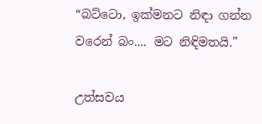“බට්ටො, ඉක්මනට නිඳා ගන්න වරෙන් බං.... මට නිඳිමතයි.”

උත්සවය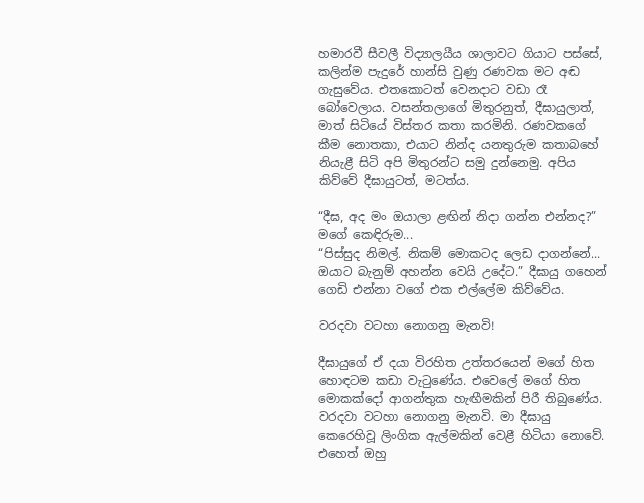හමාරවී සීවලී විද්‍යාලයීය ශාලාවට ගියාට පස්සේ, කලින්ම පැදුරේ හාන්සි වුණු රණවක මට අඬ ගැසුවේය. එතකොටත් වෙනදාට වඩා රෑ බෝවෙලාය. වසන්තලාගේ මිතුරනුත්, දීඝායුලාත්, මාත් සිටියේ විස්තර කතා කරමිනි. රණවකගේ කීම නොතකා, එයාට නින්ද යනතුරුම කතාබහේ නියැළී සිටි අපි මිතුරන්ට සමු දුන්නෙමු. අපිය කිව්වේ දීඝායුටත්, මටත්ය.

“දීඝ, අද මං ඔයාලා ළඟින් නිදා ගන්න එන්නද?” මගේ කෙඳිරුම...
“පිස්සුද නිමල්. නිකම් මොකටද ලෙඩ දාගන්නේ... ඔයාට බැනුම් අහන්න වෙයි උදේට.” දීඝායු ගහෙන් ගෙඩි එන්නා වගේ එක එල්ලේම කිව්වේය.

වරදවා වටහා නොගනු මැනවි!

දීඝායුගේ ඒ දයා විරහිත උත්තරයෙන් මගේ හිත හොඳටම කඩා වැටුණේය. එවෙලේ මගේ හිත මොකක්දෝ ආගන්තුක හැඟීමකින් පිරී තිබුණේය. වරදවා වටහා නොගනු මැනවි. මා දීඝායු කෙරෙහිවූ ලිංගික ඇල්මකින් වෙළී හිටියා නොවේ. එහෙත් ඔහු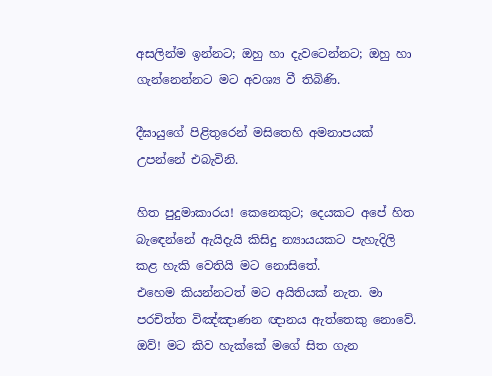අසලින්ම ඉන්නට; ඔහු හා දැවටෙන්නට; ඔහු හා ගැන්නෙන්නට මට අවශ්‍ය වී තිබිණි.

දීඝායුගේ පිළිතුරෙන් මසිතෙහි අමනාපයක් උපන්නේ එබැවිනි.

හිත පුදුමාකාරය! කෙනෙකුට; දෙයකට අපේ හිත බැඳෙන්නේ ඇයිදැයි කිසිදු න්‍යායයකට පැහැදිලි කළ හැකි වෙතියි මට නොසිතේ.
එහෙම කියන්නටත් මට අයිතියක් නැත. මා පරචිත්ත විඤ්ඤාණන ඥානය ඇත්තෙකු නොවේ. ඔව්! මට කිව හැක්කේ මගේ සිත ගැන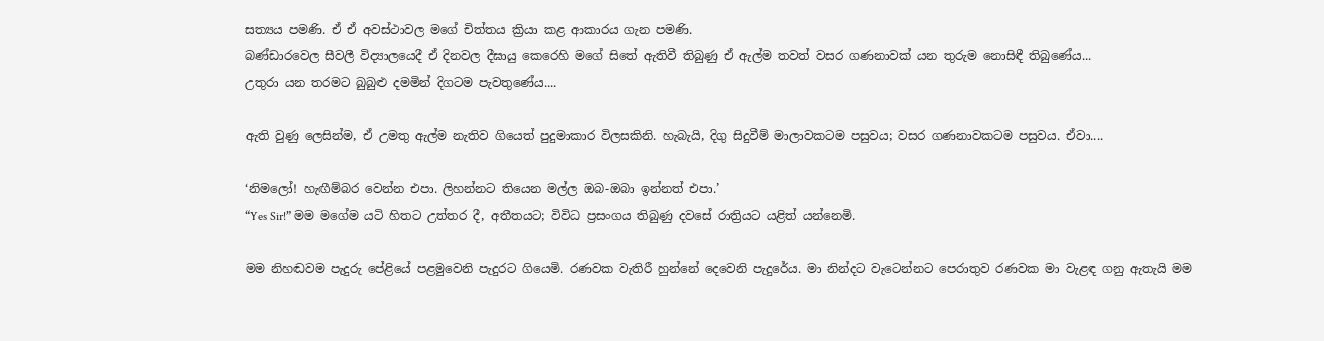සත්‍යය පමණි. ඒ ඒ අවස්ථාවල මගේ චිත්තය ක්‍රියා කළ ආකාරය ගැන පමණි.
බණ්ඩාරවෙල සීවලී විද්‍යාලයෙදී ඒ දිනවල දීඝායු කෙරෙහි මගේ සිතේ ඇතිවී තිබුණු ඒ ඇල්ම තවත් වසර ගණනාවක් යන තුරුම නොසිඳී තිබුණේය...
උතුරා යන තරමට බුබුළු දමමින් දිගටම පැවතුණේය....

ඇති වුණු ලෙසින්ම, ඒ උමතු ඇල්ම නැතිව ගියෙත් පුදුමාකාර විලසකිනි. හැබැයි, දිගු සිදුවීම් මාලාවකටම පසුවය; වසර ගණනාවකටම පසුවය. ඒවා....

‘නිමලෝ! හැඟීම්බර වෙන්න එපා. ලිහන්නට තියෙන මල්ල ඔබ-ඔබා ඉන්නත් එපා.’
“Yes Sir!” මම මගේම යටි හිතට උත්තර දී, අතීතයට; විවිධ ප්‍රසංගය තිබුණු දවසේ රාත්‍රියට යළිත් යන්නෙමි.

මම නිහඬවම පැදුරු පේළියේ පළමුවෙනි පැදුරට ගියෙමි. රණවක වැතිරී හුන්නේ දෙවෙනි පැදුරේය. මා නින්දට වැටෙන්නට පෙරාතුව රණවක මා වැළඳ ගනු ඇතැයි මම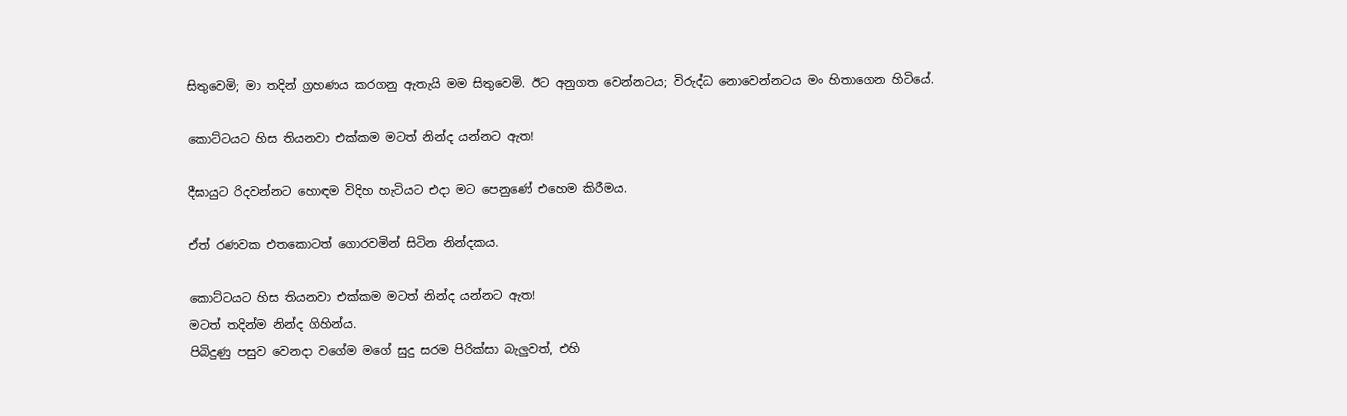සිතුවෙමි; මා තදින් ග්‍රහණය කරගනු ඇතැයි මම සිතුවෙමි. ඊට අනුගත වෙන්නටය; විරුද්ධ නොවෙන්නටය මං හිතාගෙන හිටියේ.

කොට්ටයට හිස තියනවා එක්කම මටත් නින්ද යන්නට ඇත!

දීඝායුට රිදවන්නට හොඳම විදිහ හැටියට එදා මට පෙනුණේ එහෙම කිරීමය.

ඒත් රණවක එතකොටත් ගොරවමින් සිටින නින්දකය.

කොට්ටයට හිස තියනවා එක්කම මටත් නින්ද යන්නට ඇත!
මටත් තදින්ම නින්ද ගිහින්ය.
පිබිදුණු පසුව වෙනදා වගේම මගේ සුදු සරම පිරික්සා බැලුවත්, එහි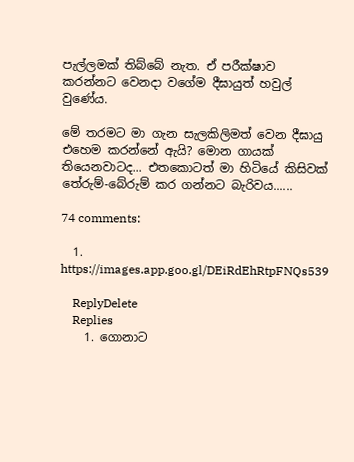පැල්ලමක් තිබ්බේ නැත. ඒ පරීක්ෂාව කරන්නට වෙනදා වගේම දීඝායුත් හවුල් වුණේය.

මේ තරමට මා ගැන සැලකිලිමත් වෙන දීඝායු එහෙම කරන්නේ ඇයි? මොන ගායක් තියෙනවාටද... එතකොටත් මා හිටියේ කිසිවක් තේරුම්-බේරුම් කර ගන්නට බැරිවය......

74 comments:

  1. https://images.app.goo.gl/DEiRdEhRtpFNQs539

    ReplyDelete
    Replies
    1. ගොනාට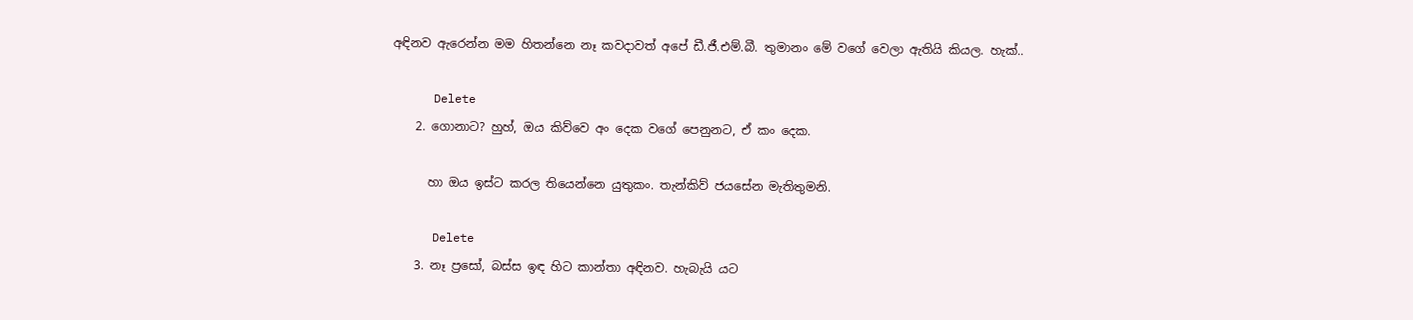අඳිනව ඇරෙන්න මම හිතන්නෙ නෑ කවදාවත් අපේ ඩී.ජී.එම්.බී. තුමානං මේ වගේ වෙලා ඇතියි කියල. හැක්..

      Delete
    2. ගොනාට? හුහ්, ඔය කිව්වෙ අං දෙක වගේ පෙනුනට, ඒ කං දෙක.

      හා ඔය ඉස්ට කරල තියෙන්නෙ යුතුකං. තැන්කිව් ජයසේන මැතිතුමනි.

      Delete
    3. නෑ ප්‍රසෝ, බස්ස ඉඳ හිට කාන්තා අඳිනව. හැබැයි යට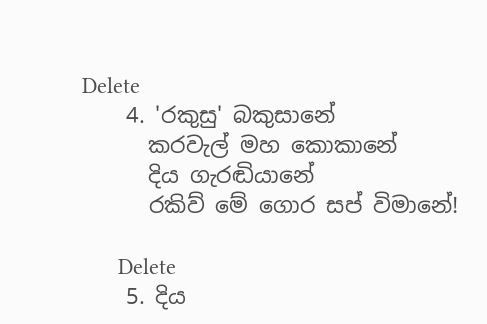Delete
    4. 'රකුසු' බකුසානේ
      කරවැල් මහ කොකානේ
      දිය ගැරඬියානේ
      රකිව් මේ ගොර සප් විමානේ!

      Delete
    5. දිය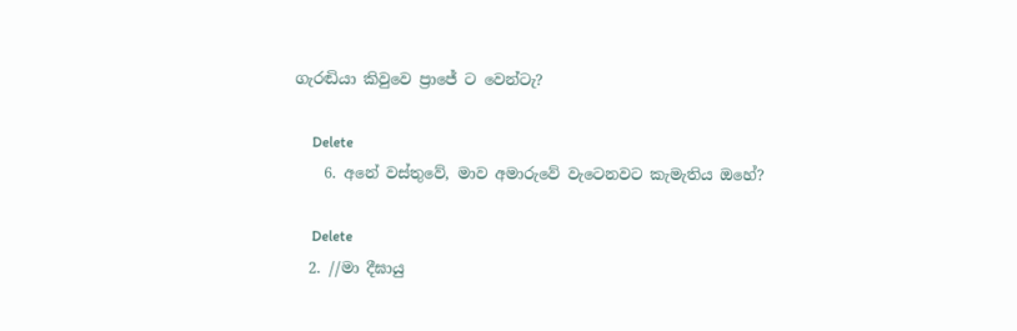ගැරඬියා කිවුවෙ ප්‍රාජේ ට වෙන්ටැ?

      Delete
    6. අනේ වස්තුවේ, මාව අමාරුවේ වැටෙනවට කැමැතිය ඔහේ?

      Delete
  2. //මා දීඝායු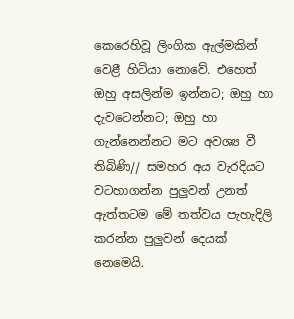කෙරෙහිවූ ලිංගික ඇල්මකින් වෙළී හිටියා නොවේ. එහෙත් ඔහු අසලින්ම ඉන්නට; ඔහු හා දැවටෙන්නට; ඔහු හා ගැන්නෙන්නට මට අවශ්‍ය වී තිබිණි// සමහර අය වැරදියට වටහාගන්න පුලුවන් උනත් ඇත්තටම මේ තත්වය පැහැදිලි කරන්න පුලුවන් දෙයක් නෙමෙයි.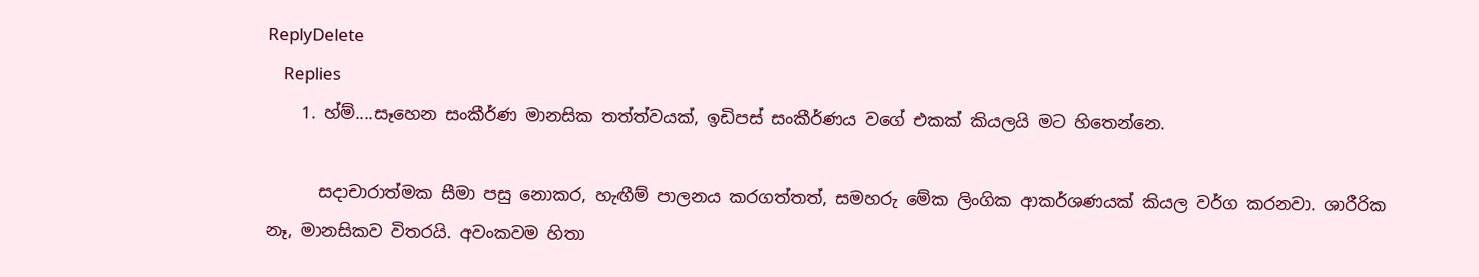ReplyDelete
    Replies
    1. හ්ම්....සෑහෙන සංකීර්ණ මානසික තත්ත්වයක්, ඉඩිපස් සංකීර්ණය වගේ එකක් කියලයි මට හිතෙන්නෙ.

      සදාචාරාත්මක සීමා පසු නොකර, හැඟීම් පාලනය කරගත්තත්, සමහරු මේක ලිංගික ආකර්ශණයක් කියල වර්ග කරනවා. ශාරීරික නෑ, මානසිකව විතරයි. අවංකවම හිතා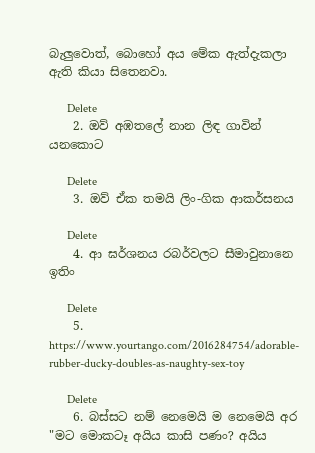බැලුවොත්, බොහෝ අය මේක ඇත්දැකලා ඇති කියා සිතෙනවා.

      Delete
    2. ඔව් අඹතලේ නාන ලිඳ ගාවින් යනකොට

      Delete
    3. ඔව් ඒක තමයි ලිං-ගික ආකර්සනය

      Delete
    4. ආ ඝර්ශනය රබර්වලට සීමාවුනානෙ ඉතිං

      Delete
    5. https://www.yourtango.com/2016284754/adorable-rubber-ducky-doubles-as-naughty-sex-toy

      Delete
    6. බස්සට නම් නෙමෙයි ම නෙමෙයි අර "මට මොකටෑ අයිය කාසි පණං? අයිය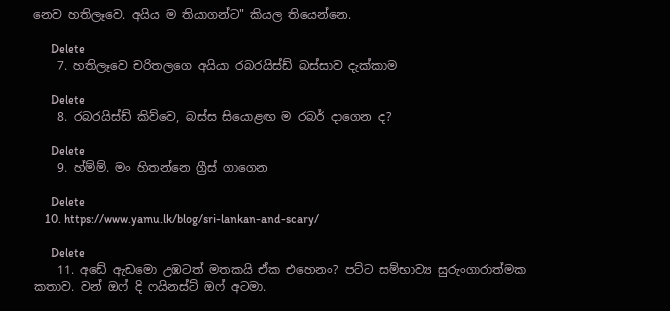නෙව හතිලෑවෙ. අයිය ම තියාගන්ට" කියල තියෙන්නෙ.

      Delete
    7. හතිලෑවෙ චරිතලගෙ අයියා රබරයිස්ඩ් බස්සාව දැක්කාම

      Delete
    8. රබරයිස්ඩ් කිව්වෙ, බස්ස සියොළඟ ම රබර් දාගෙන ද?

      Delete
    9. හ්ම්ම්. මං හිතන්නෙ ග්‍රීස් ගාගෙන

      Delete
    10. https://www.yamu.lk/blog/sri-lankan-and-scary/

      Delete
    11. අඩේ ඇඩමො උඹටත් මතකයි ඒක එහෙනං? පට්ට සම්භාව්‍ය සුරුංගාරාත්මක කතාව. වන් ඔෆ් දි ෆයිනස්ට් ඔෆ් අටමා.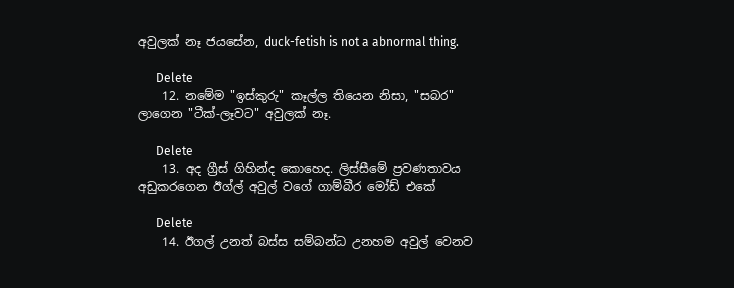අවුලක් නෑ ජයසේන, duck-fetish is not a abnormal thing.

      Delete
    12. නමේම "ඉස්කුරු" කෑල්ල තියෙන නිසා, "සබර" ලාගෙන "ටීක්-ලෑවට" අවුලක් නෑ.

      Delete
    13. අද ග්‍රීස් ගිහින්ද කොහෙද. ලිස්සීමේ ප්‍රවණතාවය අඩුකරගෙන ඊග්ල් අවුල් වගේ ගාම්බීර මෝඩ් එකේ

      Delete
    14. ඊගල් උනත් බස්ස සම්බන්ධ උනහම අවුල් වෙනව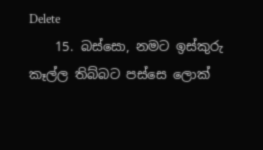Delete
    15. බස්සො, නමට ඉස්කුරු කෑල්ල තිබ්බට පස්සෙ ලොක්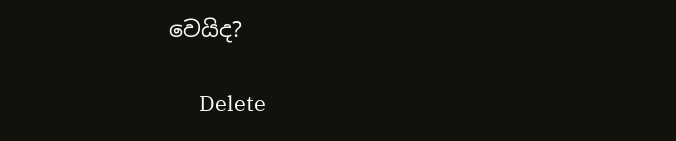වෙයිද?

      Delete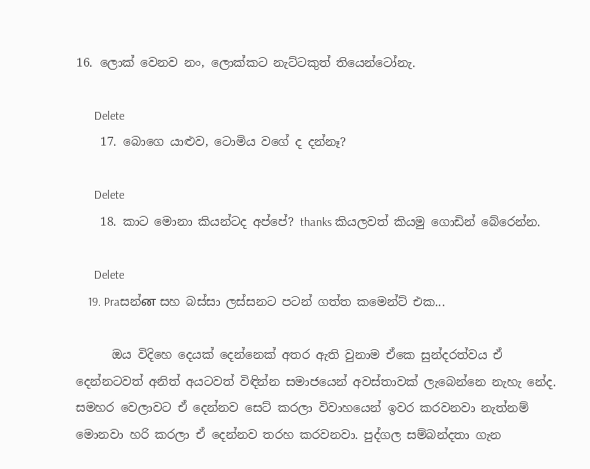16. ලොක් වෙනව නං, ලොක්කට නැට්ටකුත් තියෙන්ටෝනැ.

      Delete
    17. බොගෙ යාළුව, ටොමිය වගේ ද දන්නෑ?

      Delete
    18. කාට මොනා කියන්ටද අප්පේ? thanks කියලවත් කියමු ගොඩින් බේරෙන්න.

      Delete
    19. Praසන්ன සහ බස්සා ලස්සනට පටන් ගත්ත කමෙන්ට් එක...

      ඔය විදිහෙ දෙයක් දෙන්නෙක් අතර ඇති වුනාම ඒකෙ සුන්දරත්වය ඒ දෙන්නටවත් අනිත් අයටවත් විඳින්න සමාජයෙන් අවස්තාවක් ලැබෙන්නෙ නැහැ නේද. සමහර වෙලාවට ඒ දෙන්නව සෙට් කරලා විවාහයෙන් ඉවර කරවනවා නැත්නම් මොනවා හරි කරලා ඒ දෙන්නව තරහ කරවනවා. පුද්ගල සම්බන්දතා ගැන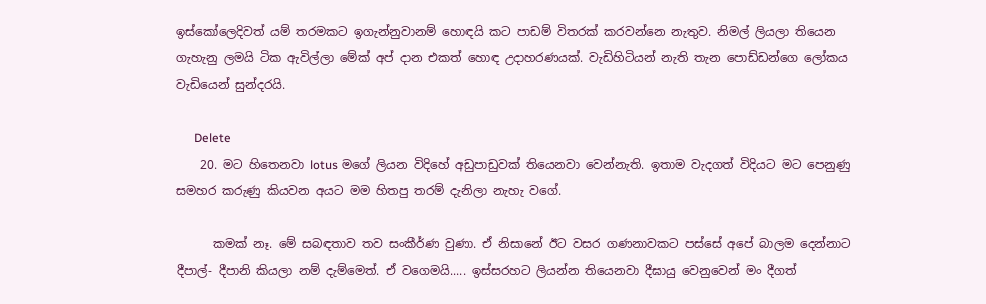ඉස්කෝලෙදිවත් යම් තරමකට ඉගැන්නුවානම් හොඳයි කට පාඩම් විතරක් කරවන්නෙ නැතුව. නිමල් ලියලා තියෙන ගැහැනු ලමයි ටික ඇවිල්ලා මේක් අප් දාන එකත් හොඳ උදාහරණයක්. වැඩිහිටියන් නැති තැන පොඩ්ඩන්ගෙ ලෝකය වැඩියෙන් සුන්දරයි.

      Delete
    20. මට හිතෙනවා lotus මගේ ලියන විදිහේ අඩුපාඩුවක් තියෙනවා වෙන්නැති. ඉතාම වැදගත් විදියට මට පෙනුණු සමහර කරුණු කියවන අයට මම හිතපු තරම් දැනිලා නැහැ වගේ.

      කමක් නෑ. මේ සබඳතාව තව සංකීර්ණ වුණා. ඒ නිසානේ ඊට වසර ගණනාවකට පස්සේ අපේ බාලම දෙන්නාට දීපාල්- දීපානි කියලා නම් දැම්මෙත්. ඒ වගෙමයි..... ඉස්සරහට ලියන්න තියෙනවා දීඝායු වෙනුවෙන් මං දීගත්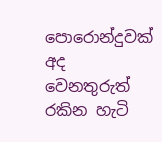පොරොන්දුවක් අද වෙනතුරුත් රකින හැටි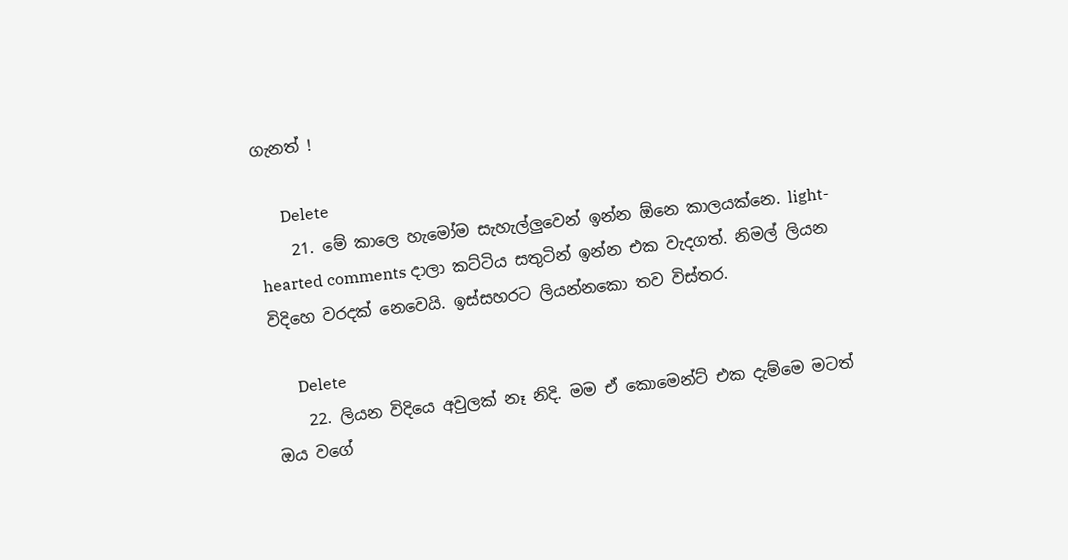ගැනත් !

      Delete
    21. මේ කාලෙ හැමෝම සැහැල්ලුවෙන් ඉන්න ඕනෙ කාලයක්නෙ. light-hearted comments දාලා කට්ටිය සතුටින් ඉන්න එක වැදගත්. නිමල් ලියන විදිහෙ වරදක් නෙවෙයි. ඉස්සහරට ලියන්නකො තව විස්තර.

      Delete
    22. ලියන විදියෙ අවුලක් නෑ නිදි. මම ඒ කොමෙන්ට් එක දැම්මෙ මටත් ඔය වගේ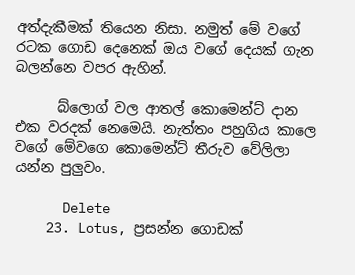අත්දැකීමක් තියෙන නිසා. නමුත් මේ වගේ රටක ගොඩ දෙනෙක් ඔය වගේ දෙයක් ගැන බලන්නෙ වපර ඇහින්.

      බ්ලොග් වල ආතල් කොමෙන්ට් දාන එක වරදක් නෙමෙයි. නැත්තං පහුගිය කාලෙ වගේ මේවගෙ කොමෙන්ට් තීරුව වේලිලා යන්න පුලුවං.

      Delete
    23. Lotus, ප්‍රසන්න ගොඩක්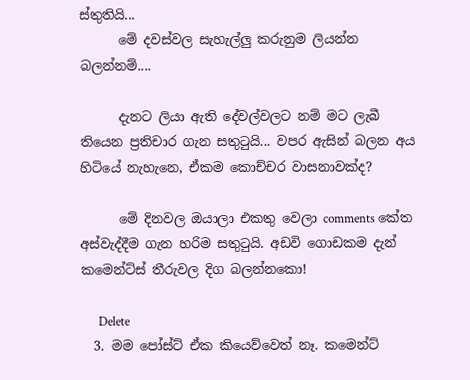ස්තුතියි...
      මේ දවස්වල සැහැල්ලු කරුනුම ලියන්න බලන්නම්....

      දැනට ලියා ඇති දේවල්වලට නම් මට ලැබී තියෙන ප්‍රතිචාර ගැන සතුටුයි... වපර ඇසින් බලන අය හිටියේ නැහැනෙ, ඒකම කොච්චර වාසනාවක්ද?

      මේ දිනවල ඔයාලා එකතු වෙලා comments කේත අස්වැද්දීම ගැන හරිම සතුටුයි. අඩවි ගොඩකම දැන් කමෙන්ට්ස් තීරුවල දිග බලන්නකො!

      Delete
  3. මම පෝස්ට් ඒක කියෙව්වෙත් නෑ. කමෙන්ට්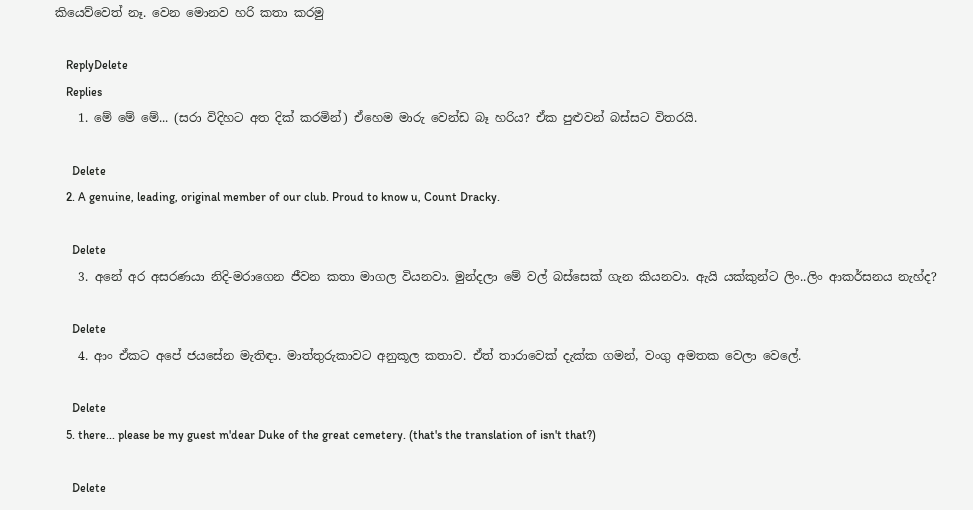කියෙව්වෙත් නෑ. වෙන මොනව හරි කතා කරමු

    ReplyDelete
    Replies
    1. මේ මේ මේ... (සරා විදිහට අත දික් කරමින්) ඒහෙම මාරු වෙන්ඩ බෑ හරිය? ඒක පුළුවන් බස්සට විතරයි.

      Delete
    2. A genuine, leading, original member of our club. Proud to know u, Count Dracky.

      Delete
    3. අනේ අර අසරණයා නිදි-මරාගෙන ජීවන කතා මාගල වියනවා. මුන්දලා මේ වල් බස්සෙක් ගැන කියනවා. ඇයි යක්කුන්ට ලිං..ලිං ආකර්සනය නැහ්ද?

      Delete
    4. ආං ඒකට අපේ ජයසේන මැතිඳා. මාත්තුරුකාවට අනුකූල කතාව. ඒත් තාරාවෙක් දැක්ක ගමන්, වංගු අමතක වෙලා වෙලේ.

      Delete
    5. there... please be my guest m'dear Duke of the great cemetery. (that's the translation of isn't that?)

      Delete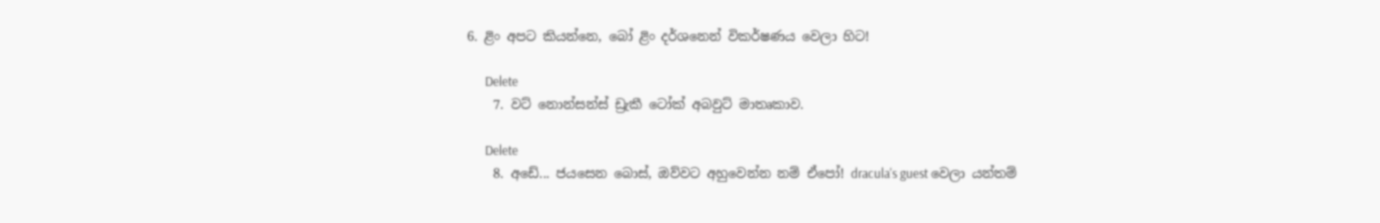6. ළිං අපට කියන්නෙ, බෝ ළිං දර්ශනෙන් විකර්ෂණය වෙලා හිට!

      Delete
    7. වට් නොන්සන්ස් ඩ්‍රැකී ටෝක් අබවුට් මාතෘකාව.

      Delete
    8. අඩේ... ජයසෙන බොස්, ඔව්වට අහුවෙන්න නම් ඒපෝ! dracula's guest වෙලා යන්තම්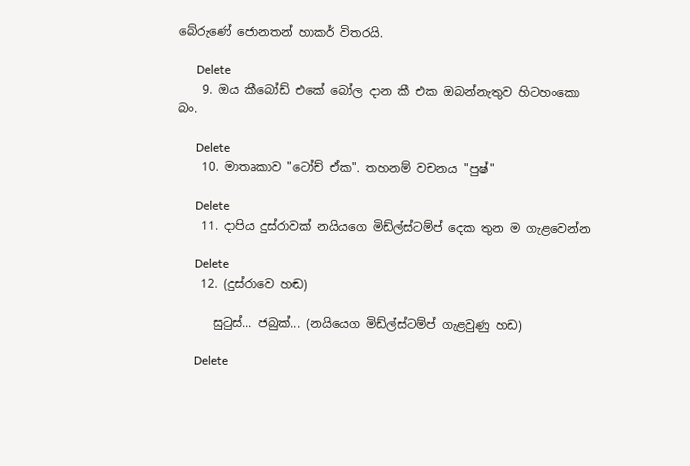බේරුණේ ජොනතන් හාකර් විතරයි.

      Delete
    9. ඔය කීබෝඩ් එකේ බෝල දාන කී එක ඔබන්නැතුව හිටහංකො බං.

      Delete
    10. මාතෘකාව "ටෝච් ඒක". තහනම් වචනය "පුෂ්"

      Delete
    11. දාපිය දුස්රාවක් නයියගෙ මිඩ්ල්ස්ටම්ප් දෙක තුන ම ගැළවෙන්න

      Delete
    12. (දුස්රාවෙ හඬ)

      සුටුස්... ජබුක්... (නයියෙග මිඩ්ල්ස්ටම්ප් ගැළවුණු හඩ)

      Delete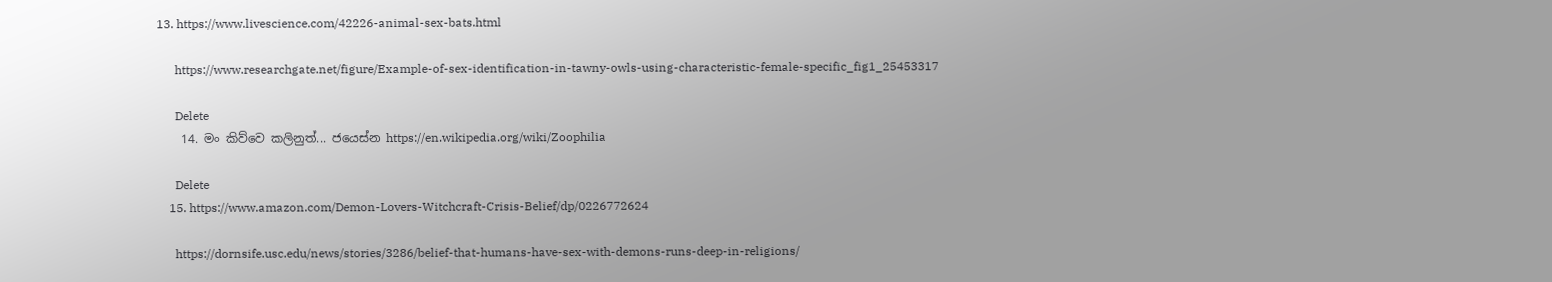13. https://www.livescience.com/42226-animal-sex-bats.html

      https://www.researchgate.net/figure/Example-of-sex-identification-in-tawny-owls-using-characteristic-female-specific_fig1_25453317

      Delete
    14. මං කිව්වෙ කලිනුත්... ජයෙස්න https://en.wikipedia.org/wiki/Zoophilia

      Delete
    15. https://www.amazon.com/Demon-Lovers-Witchcraft-Crisis-Belief/dp/0226772624

      https://dornsife.usc.edu/news/stories/3286/belief-that-humans-have-sex-with-demons-runs-deep-in-religions/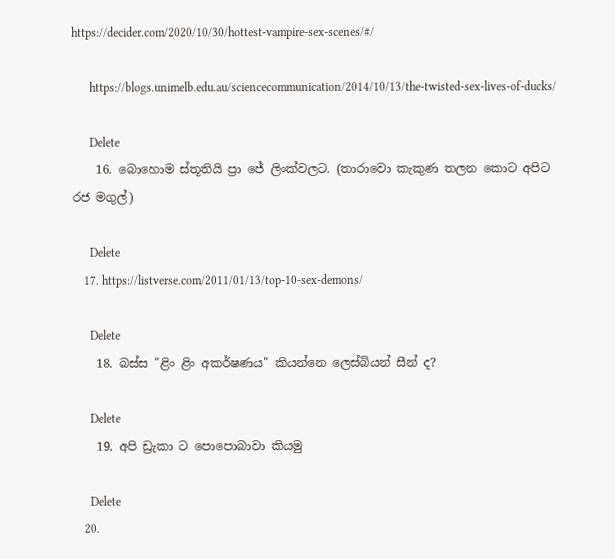https://decider.com/2020/10/30/hottest-vampire-sex-scenes/#/

      https://blogs.unimelb.edu.au/sciencecommunication/2014/10/13/the-twisted-sex-lives-of-ducks/

      Delete
    16. බොහොම ස්තූතියි ප්‍රා ජේ ලිංක්වලට. (තාරාවො කැකුණ තලන කොට අපිට රජ මගුල්)

      Delete
    17. https://listverse.com/2011/01/13/top-10-sex-demons/

      Delete
    18. බස්ස "ළිං ළිං අකර්ෂණය" කියන්නෙ ලෙස්බියන් සීන් ද?

      Delete
    19. අපි ඩ්‍රැකා ට පොපොබාවා කියමු

      Delete
    20.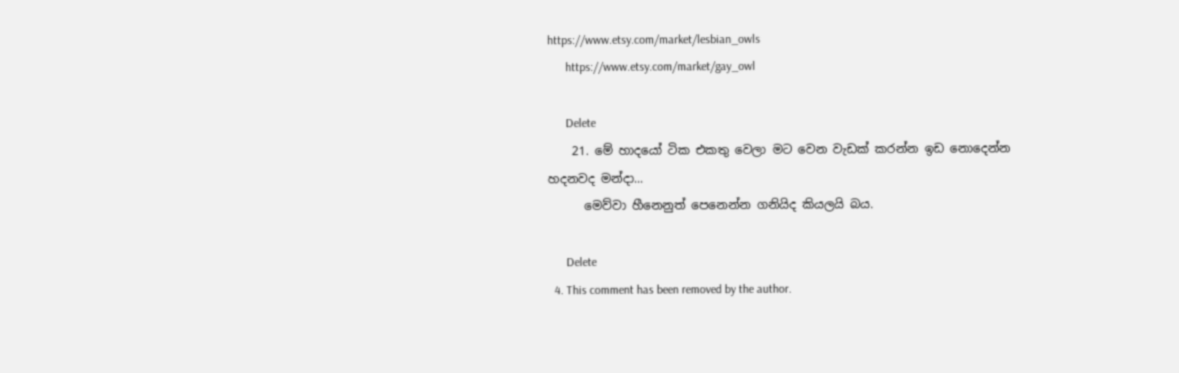https://www.etsy.com/market/lesbian_owls
      https://www.etsy.com/market/gay_owl

      Delete
    21. මේ හාදයෝ ටික එකතු වෙලා මට වෙන වැඩක් කරන්න ඉඩ නොදෙන්න හදනවද මන්දා...
      මෙව්වා හීනෙනුත් පෙනෙන්න ගනියිද කියලයි බය.

      Delete
  4. This comment has been removed by the author.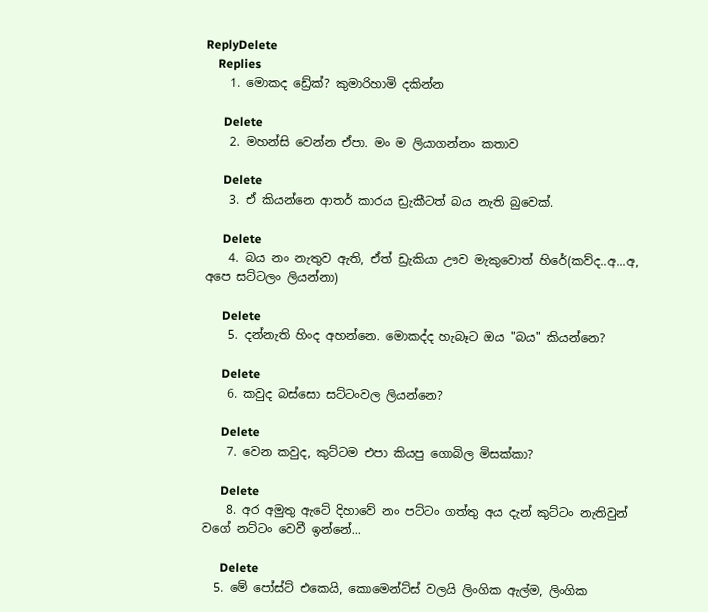ReplyDelete
    Replies
    1. මොකද ඩ්‍රේක්? කුමාරිහාමි දකින්න

      Delete
    2. මහන්සි වෙන්න ඒපා. මං ම ලියාගන්නං කතාව

      Delete
    3. ඒ කියන්නෙ ආතර් කාරය ඩ්‍රැකීටත් බය නැති බුවෙක්.

      Delete
    4. බය නං නැතුව ඇති, ඒත් ඩ්‍රැකියා ඌව මැකුවොත් හිරේ(කව්ද..අ...අ, අපෙ සට්ටලං ලියන්නා)

      Delete
    5. දන්නැති හිංද අහන්නෙ. මොකද්ද හැබෑට ඔය "බය" කියන්නෙ?

      Delete
    6. කවුද බස්සො සට්ටංවල ලියන්නෙ?

      Delete
    7. වෙන කවුද, කුට්ටම එපා කියපු ගොබිල මිසක්කා?

      Delete
    8. අර අමුතු ඇටේ දිහාවේ නං පට්ටං ගත්තු අය දැන් කුට්ටං නැතිවුන් වගේ නට්ටං වෙවී ඉන්නේ...

      Delete
  5. මේ පෝස්ට් එකෙයි, කොමෙන්ට්ස් වලයි ලිංගික ඇල්ම, ලිංගික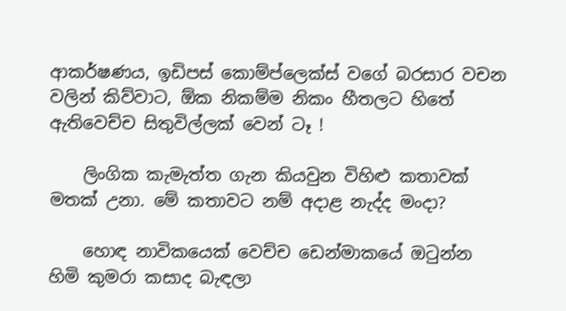ආකර්ෂණය, ඉඩිපස් කොම්ප්ලෙක්ස් වගේ බරසාර වචන වලින් කිව්වාට, ඕක නිකම්ම නිකං හීතලට හිතේ ඇතිවෙච්ච සිතුවිල්ලක් වෙන් ටෑ !

    ලිංගික කැමැත්ත ගැන කියවුන විහිළු කතාවක් මතක් උනා. මේ කතාවට නම් අදාළ නැද්ද මංදා?

    හොඳ නාවිකයෙක් වෙච්ච ඩෙන්මාකයේ ඔටුන්න හිමි කුමරා කසාද බැඳලා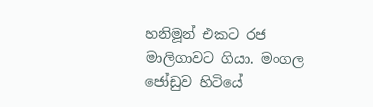හනිමූන් එකට රජ මාලිගාවට ගියා. මංගල ජෝඩුව හිටියේ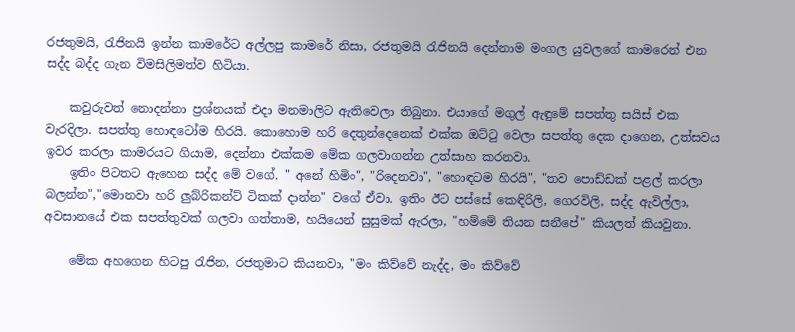රජතුමයි, රැජිනයි ඉන්න කාමරේට අල්ලපු කාමරේ නිසා, රජතුමයි රැජිනයි දෙන්නාම මංගල යුවලගේ කාමරෙන් එන සද්ද බද්ද ගැන විමසිලිමත්ව හිටියා.

    කවුරුවත් නොදන්නා ප්‍රශ්නයක් එදා මනමාලිට ඇතිවෙලා තිබුනා. එයාගේ මගුල් ඇඳුමේ සපත්තු සයිස් එක වැරදිලා. සපත්තු හොඳටෝම හිරයි. කොහොම හරි දෙතුන්දෙනෙක් එක්ක ඔට්ටු වෙලා සපත්තු දෙක දාගෙන, උත්සවය ඉවර කරලා කාමරයට ගියාම, දෙන්නා එක්කම මේක ගලවාගන්න උත්සාහ කරනවා.
    ඉතිං පිටතට ඇහෙන සද්ද මේ වගේ. " අනේ හිමිං", "රිදෙනවා", "හොඳටම හිරයි", "තව පොඩ්ඩක් පළල් කරලා බලන්න","මොනවා හරි ලුබ්රිකන්ට් ටිකක් දාන්න" වගේ ඒවා. ඉතිං ඊට පස්සේ කෙඳිරිලි, ගෙරවිලි, සද්ද ඇවිල්ලා, අවසානයේ එක සපත්තුවක් ගලවා ගත්තාම, හයියෙන් සුසුමක් ඇරලා, "හම්මේ තියන සනීපේ" කියලත් කියවුනා.

    මේක අහගෙන හිටපු රැජින, රජතුමාට කියනවා, "මං කිව්වේ නැද්ද, මං කිව්වේ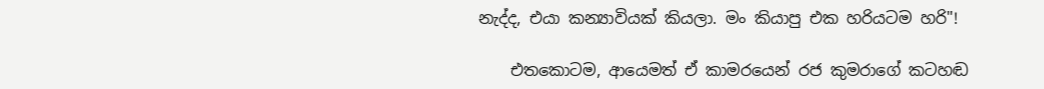නැද්ද, එයා කන්‍යාවියක් කියලා. මං කියාපු එක හරියටම හරි"!

    එතකොටම, ආයෙමත් ඒ කාමරයෙන් රජ කුමරාගේ කටහඬ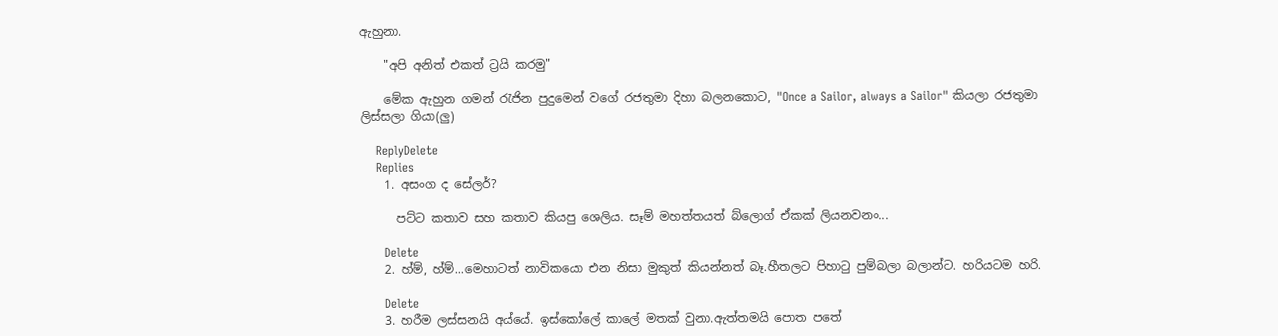ඇහුනා.

    "අපි අනිත් එකත් ට්‍රයි කරමු"

    මේක ඇහුන ගමන් රැජින පුදුමෙන් වගේ රජතුමා දිහා බලනකොට, "Once a Sailor, always a Sailor" කියලා රජතුමා ලිස්සලා ගියා(ලු)

    ReplyDelete
    Replies
    1. අසංග ද සේලර්?

      පට්ට කතාව සහ කතාව කියපු ශෙලිය. සෑම් මහත්තයත් බ්ලොග් ඒකක් ලියනවනං...

      Delete
    2. හ්ම්, හ්ම්...මෙහාටත් නාවිකයො එන නිසා මුකුත් කියන්නත් බෑ.හීතලට පිහාටු පුම්බලා බලාන්ට. හරියටම හරි.

      Delete
    3. හරීම ලස්සනයි අය්යේ. ඉස්කෝලේ කාලේ මතක් වුනා.ඇත්තමයි පොත පතේ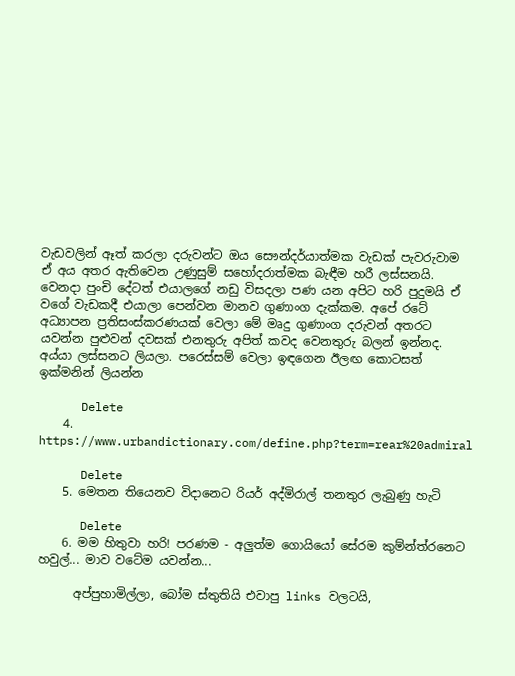වැඩවලින් ඈත් කරලා දරුවන්ට ඔය සෞන්දර්යාත්මක වැඩක් පැවරුවාම ඒ අය අතර ඇතිවෙන උණුසුම් සහෝදරාත්මක බැඳීම හරී ලස්සනයි. වෙනදා පුංචි දේටත් එයාලගේ නඩු විසදලා පණ යන අපිට හරි පුදුමයි ඒ වගේ වැඩකදී එයාලා පෙන්වන මානව ගුණාංග දැක්කම. අපේ රටේ අධ්‍යාපන ප්‍රතිසංස්කරණයක් වෙලා මේ මෘදු ගුණාංග දරුවන් අතරට යවන්න පුළුවන් දවසක් එනතුරු අපිත් කවද වෙනතුරු බලන් ඉන්නද. අය්යා ලස්සනට ලියලා. පරෙස්සම් වෙලා ඉඳගෙන ඊලඟ කොටසත් ඉක්මනින් ලියන්න

      Delete
    4. https://www.urbandictionary.com/define.php?term=rear%20admiral

      Delete
    5. මෙතන තියෙනව විදානෙට රියර් අද්මිරාල් තනතුර ලැබුණු හැටි

      Delete
    6. මම හිතුවා හරි! පරණම - අලුත්ම ගොයියෝ සේරම කුම්න්ත්රනෙට හවුල්... මාව වටේම යවන්න...

      අප්පුහාමිල්ලා, බෝම ස්තුතියි එවාපු links වලටයි,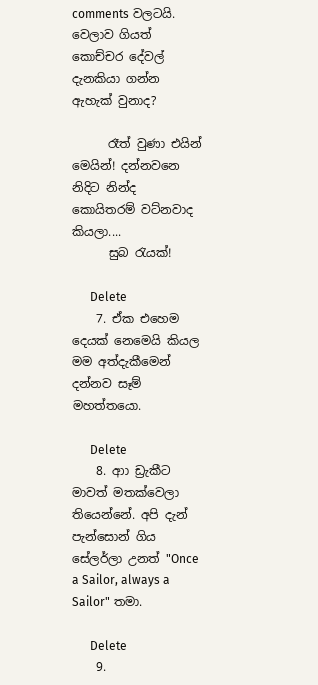comments වලටයි. වෙලාව ගියත් කොච්චර දේවල් දැනකියා ගන්න ඇහැක් වුනාද?

      රෑත් වුණා එයින් මෙයින්! දන්නවනෙ නිදිට නින්ද කොයිතරම් වට්නවාද කියලා....
      සුබ රැයක්!

      Delete
    7. ඒක එහෙම දෙයක් නෙමෙයි කියල මම අත්දැකීමෙන් දන්නව සෑම් මහත්තයො.

      Delete
    8. ආා ඩ්‍රැකීට මාවත් මතක්වෙලා තියෙන්නේ. අපි දැන් පැන්සොන් ගිය සේලර්ලා උනත් "Once a Sailor, always a Sailor" තමා.

      Delete
    9.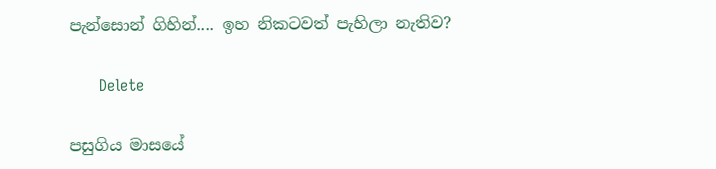පැන්සොන් ගිහින්.... ඉහ නිකටවත් පැහිලා නැතිව?

      Delete

පසුගිය මාසයේ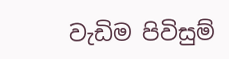වැඩිම පිවිසුම්